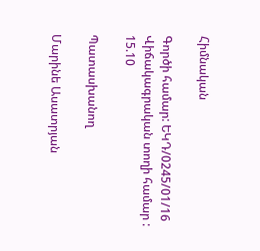Հիմնական

Գործի համար: ԵԿԴ/0245/01/16
Վիճակագրական տողի համար : 15.10

Պատասխանող

Մարինե Ասատրյան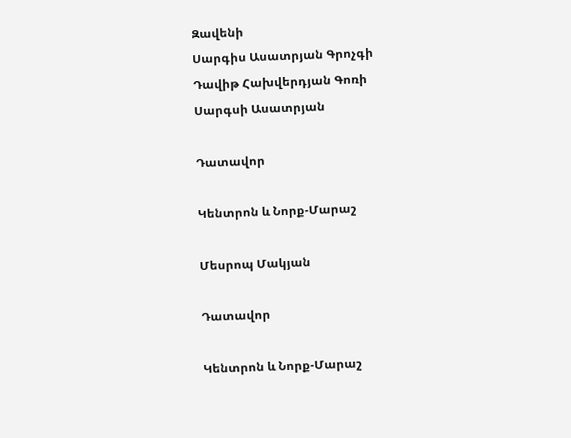Զավենի
Սարգիս Ասատրյան Գրոչգի
Դավիթ Հախվերդյան Գոռի
Սարգսի Ասատրյան

Դատավոր

Կենտրոն և Նորք-Մարաշ

Մեսրոպ Մակյան

Դատավոր

Կենտրոն և Նորք-Մարաշ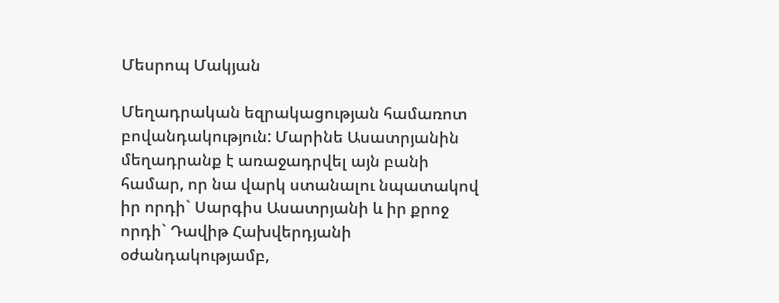Մեսրոպ Մակյան

Մեղադրական եզրակացության համառոտ բովանդակություն: Մարինե Ասատրյանին մեղադրանք է առաջադրվել այն բանի համար, որ նա վարկ ստանալու նպատակով իր որդի` Սարգիս Ասատրյանի և իր քրոջ որդի` Դավիթ Հախվերդյանի օժանդակությամբ,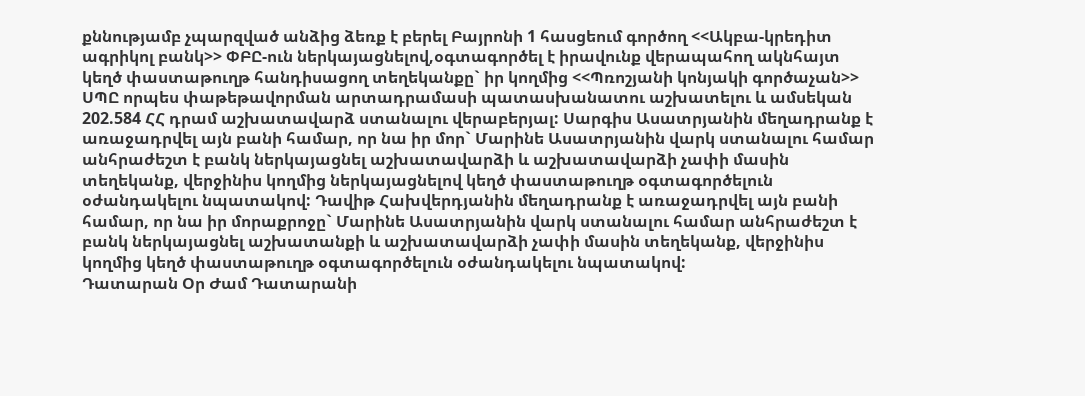քննությամբ չպարզված անձից ձեռք է բերել Բայրոնի 1 հասցեում գործող <<Ակբա-կրեդիտ ագրիկոլ բանկ>> ՓԲԸ-ուն ներկայացնելով,օգտագործել է իրավունք վերապահող ակնհայտ կեղծ փաստաթուղթ հանդիսացող տեղեկանքը` իր կողմից <<Պռոշյանի կոնյակի գործաչան>> ՍՊԸ որպես փաթեթավորման արտադրամասի պատասխանատու աշխատելու և ամսեկան 202.584 ՀՀ դրամ աշխատավարձ ստանալու վերաբերյալ: Սարգիս Ասատրյանին մեղադրանք է առաջադրվել այն բանի համար, որ նա իր մոր` Մարինե Ասատրյանին վարկ ստանալու համար անհրաժեշտ է բանկ ներկայացնել աշխատավարձի և աշխատավարձի չափի մասին տեղեկանք, վերջինիս կողմից ներկայացնելով կեղծ փաստաթուղթ օգտագործելուն օժանդակելու նպատակով: Դավիթ Հախվերդյանին մեղադրանք է առաջադրվել այն բանի համար, որ նա իր մորաքրոջը` Մարինե Ասատրյանին վարկ ստանալու համար անհրաժեշտ է բանկ ներկայացնել աշխատանքի և աշխատավարձի չափի մասին տեղեկանք, վերջինիս կողմից կեղծ փաստաթուղթ օգտագործելուն օժանդակելու նպատակով:
Դատարան Օր Ժամ Դատարանի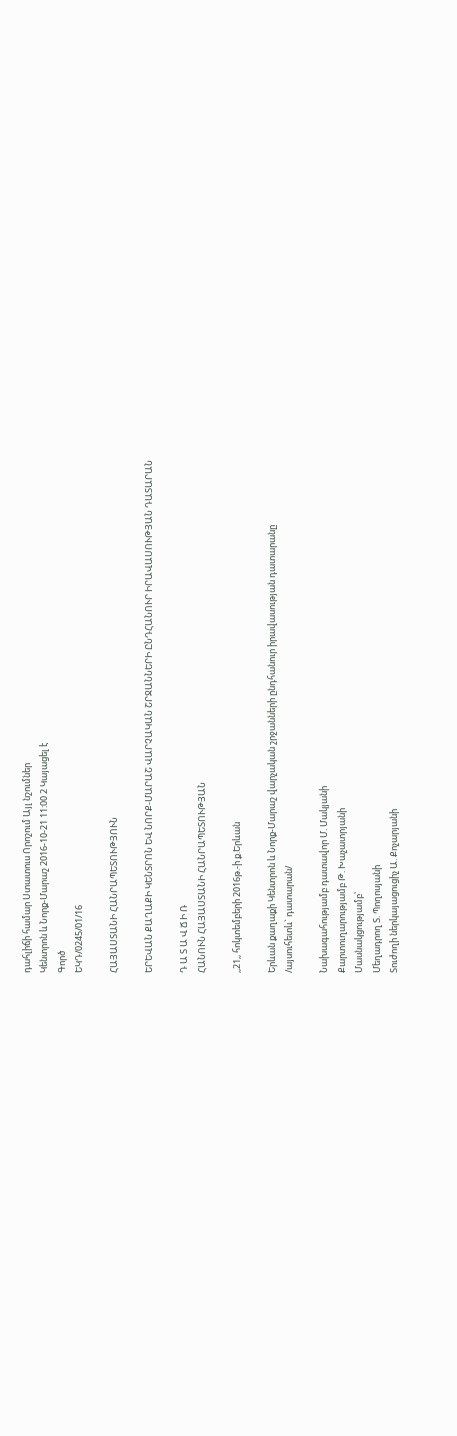դահլիճի համար Ստատուս Որոշում Այլ նշումներ
Կենտրոն և Նորք-Մարաշ 2016-10-21 11:00 2 Կայացել է
Գործ
ԵԿԴ/0245/01/16

ՀԱՅԱՍՏԱՆԻ ՀԱՆՐԱՊԵՏՈՒԹՅՈՒՆ

ԵՐԵՎԱՆ ՔԱՂԱՔԻ ԿԵՆՏՐՈՆ ԵՎ ՆՈՐՔ-ՄԱՐԱՇ ՎԱՐՉԱԿԱՆ ՇՐՋԱՆՆԵՐԻ ԸՆԴՀԱՆՈՒՐ ԻՐԱՎԱՍՈՒԹՅԱՆ ԴԱՏԱՐԱՆ

Դ Ա Տ Ա Վ Ճ Ի Ռ
ՀԱՆՈՒՆ ՀԱՅԱՍՏԱՆԻ ՀԱՆՐԱՊԵՏՈՒԹՅԱՆ

,,21,, հոկտեմբերի 2016թ.-ի ք.Երևան

Երևան քաղաքի Կենտրոն և Նորք-Մարաշ վարչական շրջանների ընդհանուր իրավասության դատարանը
/այսուհետև` դատարան/

Նախագահությամբ դատավոր Մ. Մակյանի
Քարտուղարությամբ Թ. Խաչատրյանի
Մասնակցությամբ՝
Մեղադրող Տ. Պողոսյանի
Տուժողի ներկայացուցիչ Ա. Քոչարյանի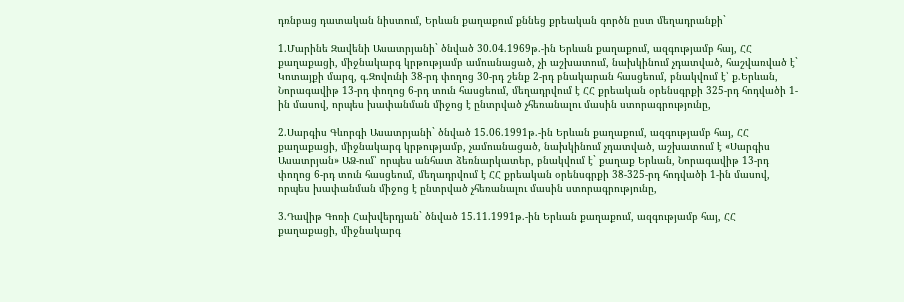դռնբաց դատական նիստում, Երևան քաղաքում քննեց քրեական գործն ըստ մեղադրանքի`

1.Մարինե Զավենի Ասատրյանի` ծնված 30.04.1969թ.-ին Երևան քաղաքում, ազգությամբ հայ, ՀՀ քաղաքացի, միջնակարգ կրթությամբ ամուսնացած, չի աշխատում, նախկինում չդատված, հաշվառված է` Կոտայքի մարզ, գ.Զովունի 38-րդ փողոց 30-րդ շենք 2-րդ բնակարան հասցեում, բնակվում է՝ ք.Երևան, Նորագավիթ 13-րդ փողոց 6-րդ տուն հասցեում, մեղադրվում է ՀՀ քրեական օրենսգրքի 325-րդ հոդվածի 1-ին մասով, որպես խափանման միջոց է ընտրված չհեռանալու մասին ստորագրությունը,

2.Սարգիս Գևորգի Ասատրյանի` ծնված 15.06.1991թ.-ին Երևան քաղաքում, ազգությամբ հայ, ՀՀ քաղաքացի, միջնակարգ կրթությամբ, չամուսնացած, նախկինում չդատված, աշխատում է «Սարգիս Ասատրյան» ԱՁ-ում՝ որպես անհատ ձեռնարկատեր, բնակվում է` քաղաք Երևան, Նորագավիթ 13-րդ փողոց 6-րդ տուն հասցեում, մեղադրվում է ՀՀ քրեական օրենսգրքի 38-325-րդ հոդվածի 1-ին մասով, որպես խափանման միջոց է ընտրված չհեռանալու մասին ստորագրությունը,

3.Դավիթ Գոռի Հախվերդյան` ծնված 15.11.1991թ.-ին Երևան քաղաքում, ազգությամբ հայ, ՀՀ քաղաքացի, միջնակարգ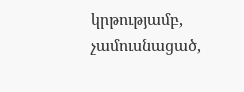կրթությամբ, չամուսնացած,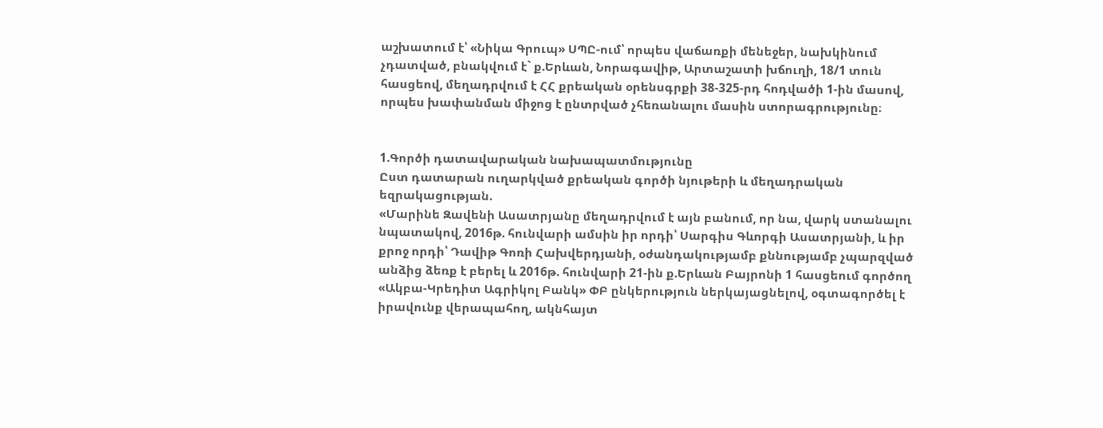աշխատում է՝ «Նիկա Գրուպ» ՍՊԸ-ում՝ որպես վաճառքի մենեջեր, նախկինում չդատված, բնակվում է` ք.Երևան, Նորագավիթ, Արտաշատի խճուղի, 18/1 տուն հասցեով, մեղադրվում է ՀՀ քրեական օրենսգրքի 38-325-րդ հոդվածի 1-ին մասով, որպես խափանման միջոց է ընտրված չհեռանալու մասին ստորագրությունը։


1.Գործի դատավարական նախապատմությունը
Ըստ դատարան ուղարկված քրեական գործի նյութերի և մեղադրական եզրակացության.
«Մարինե Զավենի Ասատրյանը մեղադրվում է այն բանում, որ նա, վարկ ստանալու նպատակով, 2016թ. հունվարի ամսին իր որդի՝ Սարգիս Գևորգի Ասատրյանի, և իր քրոջ որդի՝ Դավիթ Գոռի Հախվերդյանի, օժանդակությամբ քննությամբ չպարզված անձից ձեռք է բերել և 2016թ. հունվարի 21-ին ք.Երևան Բայրոնի 1 հասցեում գործող «Ակբա-Կրեդիտ Ագրիկոլ Բանկ» ՓԲ ընկերություն ներկայացնելով, օգտագործել է իրավունք վերապահող, ակնհայտ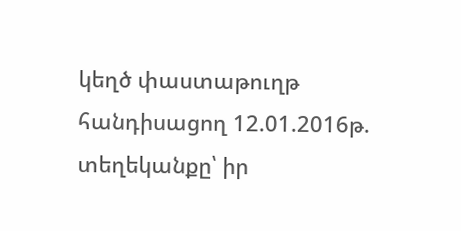կեղծ փաստաթուղթ հանդիսացող 12.01.2016թ. տեղեկանքը՝ իր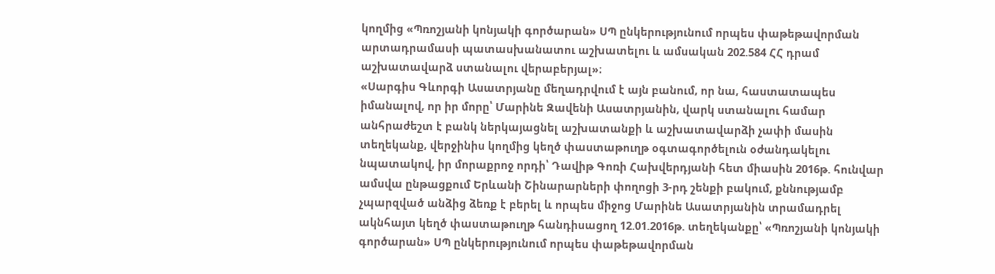կողմից «Պռոշյանի կոնյակի գործարան» ՍՊ ընկերությունում որպես փաթեթավորման արտադրամասի պատասխանատու աշխատելու և ամսական 202.584 ՀՀ դրամ աշխատավարձ ստանալու վերաբերյալ»։
«Սարգիս Գևորգի Ասատրյանը մեղադրվում է այն բանում, որ նա, հաստատապես իմանալով, որ իր մորը՝ Մարինե Զավենի Ասատրյանին, վարկ ստանալու համար անհրաժեշտ է բանկ ներկայացնել աշխատանքի և աշխատավարձի չափի մասին տեղեկանք, վերջինիս կողմից կեղծ փաստաթուղթ օգտագործելուն օժանդակելու նպատակով, իր մորաքրոջ որդի՝ Դավիթ Գոռի Հախվերդյանի հետ միասին 2016թ. հունվար ամսվա ընթացքում Երևանի Շինարարների փողոցի 3-րդ շենքի բակում, քննությամբ չպարզված անձից ձեռք է բերել և որպես միջոց Մարինե Ասատրյանին տրամադրել ակնհայտ կեղծ փաստաթուղթ հանդիսացող 12.01.2016թ. տեղեկանքը՝ «Պռոշյանի կոնյակի գործարան» ՍՊ ընկերությունում որպես փաթեթավորման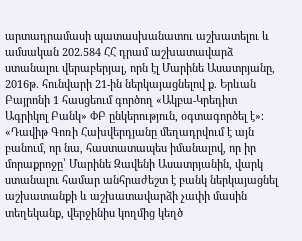արտադրամասի պատասխանատու աշխատելու և ամսական 202.584 ՀՀ դրամ աշխատավարձ ստանալու վերաբերյալ, որն էլ Մարինե Ասատրյանը, 2016թ. հունվարի 21-ին ներկայացնելով ք. Երևան Բայրոնի 1 հասցեում գործող «Ակբա-Կրեդիտ Ագրիկոլ Բանկ» ՓԲ ընկերություն, օգտագործել է»։
«Դավիթ Գոռի Հախվերդյանը մեղադրվում է այն բանում, որ նա, հաստատապես իմանալով, որ իր մորաքրոջը՝ Մարինե Զավենի Ասատրյանին, վարկ ստանալու համար անհրաժեշտ է բանկ ներկայացնել աշխատանքի և աշխատավարձի չափի մասին տեղեկանք, վերջինիս կողմից կեղծ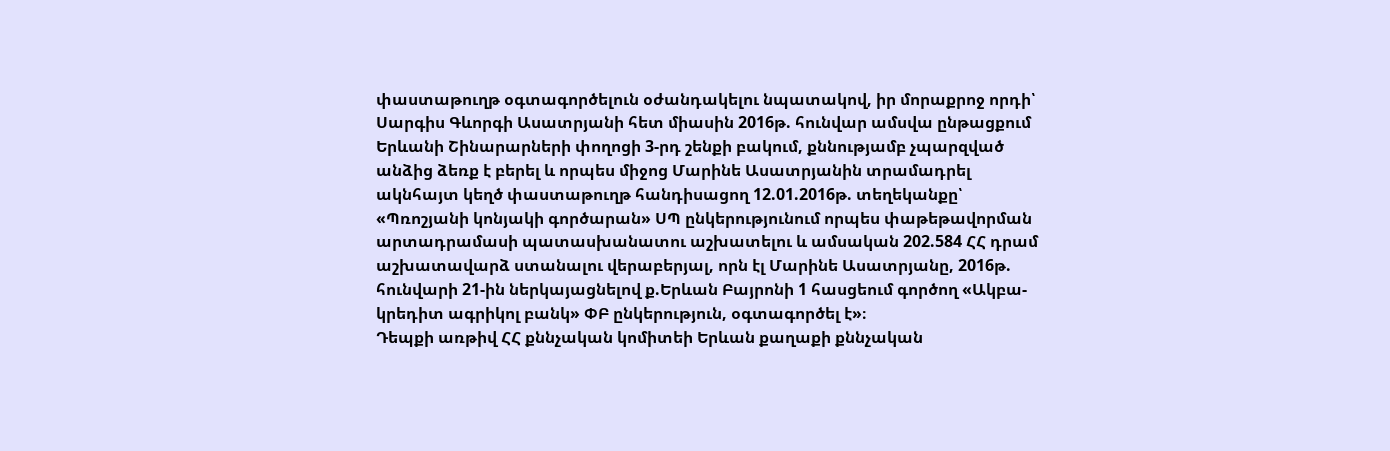փաստաթուղթ օգտագործելուն օժանդակելու նպատակով, իր մորաքրոջ որդի՝ Սարգիս Գևորգի Ասատրյանի հետ միասին 2016թ. հունվար ամսվա ընթացքում Երևանի Շինարարների փողոցի 3-րդ շենքի բակում, քննությամբ չպարզված անձից ձեռք է բերել և որպես միջոց Մարինե Ասատրյանին տրամադրել ակնհայտ կեղծ փաստաթուղթ հանդիսացող 12.01.2016թ. տեղեկանքը՝ «Պռոշյանի կոնյակի գործարան» ՍՊ ընկերությունում որպես փաթեթավորման արտադրամասի պատասխանատու աշխատելու և ամսական 202.584 ՀՀ դրամ աշխատավարձ ստանալու վերաբերյալ, որն էլ Մարինե Ասատրյանը, 2016թ. հունվարի 21-ին ներկայացնելով ք.Երևան Բայրոնի 1 հասցեում գործող «Ակբա-կրեդիտ ագրիկոլ բանկ» ՓԲ ընկերություն, օգտագործել է»։
Դեպքի առթիվ ՀՀ քննչական կոմիտեի Երևան քաղաքի քննչական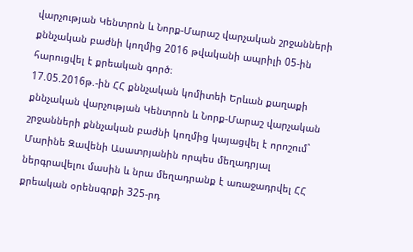վարչության Կենտրոն և Նորք-Մարաշ վարչական շրջանների քննչական բաժնի կողմից 2016 թվականի ապրիլի 05-ին հարուցվել է քրեական գործ։
17.05.2016թ.-ին ՀՀ քննչական կոմիտեի Երևան քաղաքի քննչական վարչության Կենտրոն և Նորք-Մարաշ վարչական շրջանների քննչական բաժնի կողմից կայացվել է որոշում` Մարինե Զավենի Ասատրյանին որպես մեղադրյալ ներգրավելու մասին և նրա մեղադրանք է առաջադրվել ՀՀ քրեական օրենսգրքի 325-րդ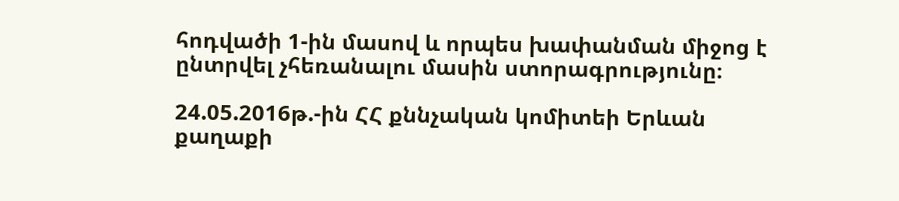հոդվածի 1-ին մասով և որպես խափանման միջոց է ընտրվել չհեռանալու մասին ստորագրությունը։

24.05.2016թ.-ին ՀՀ քննչական կոմիտեի Երևան քաղաքի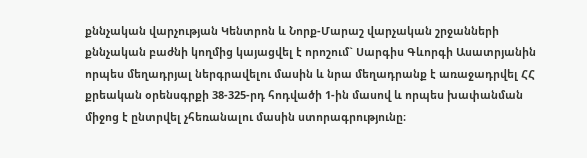քննչական վարչության Կենտրոն և Նորք-Մարաշ վարչական շրջանների քննչական բաժնի կողմից կայացվել է որոշում` Սարգիս Գևորգի Ասատրյանին որպես մեղադրյալ ներգրավելու մասին և նրա մեղադրանք է առաջադրվել ՀՀ քրեական օրենսգրքի 38-325-րդ հոդվածի 1-ին մասով և որպես խափանման միջոց է ընտրվել չհեռանալու մասին ստորագրությունը։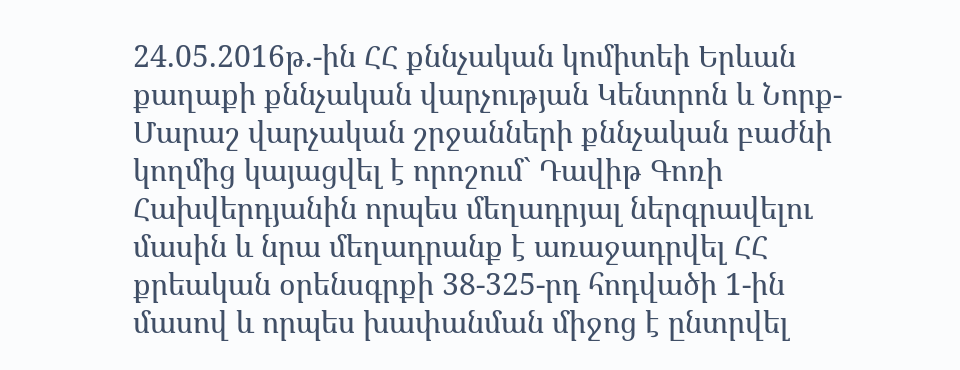24.05.2016թ.-ին ՀՀ քննչական կոմիտեի Երևան քաղաքի քննչական վարչության Կենտրոն և Նորք-Մարաշ վարչական շրջանների քննչական բաժնի կողմից կայացվել է որոշում` Դավիթ Գոռի Հախվերդյանին որպես մեղադրյալ ներգրավելու մասին և նրա մեղադրանք է առաջադրվել ՀՀ քրեական օրենսգրքի 38-325-րդ հոդվածի 1-ին մասով և որպես խափանման միջոց է ընտրվել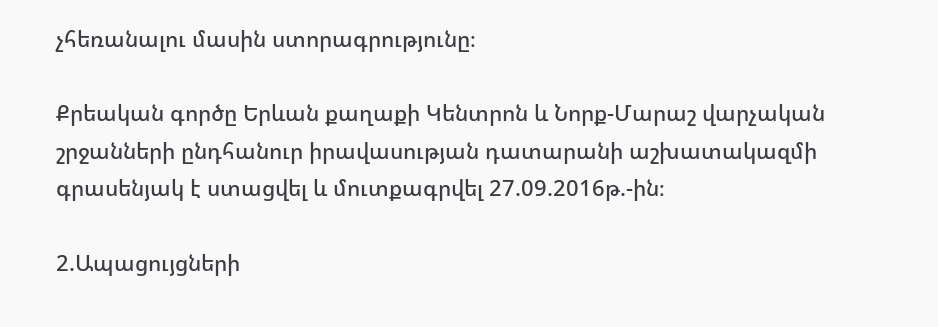չհեռանալու մասին ստորագրությունը։

Քրեական գործը Երևան քաղաքի Կենտրոն և Նորք-Մարաշ վարչական շրջանների ընդհանուր իրավասության դատարանի աշխատակազմի գրասենյակ է ստացվել և մուտքագրվել 27.09.2016թ.-ին։

2.Ապացույցների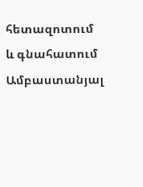հետազոտում և գնահատում
Ամբաստանյալ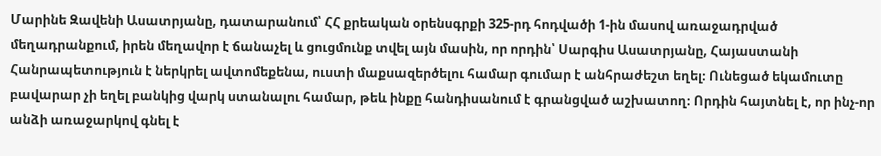Մարինե Զավենի Ասատրյանը, դատարանում՝ ՀՀ քրեական օրենսգրքի 325-րդ հոդվածի 1-ին մասով առաջադրված մեղադրանքում, իրեն մեղավոր է ճանաչել և ցուցմունք տվել այն մասին, որ որդին՝ Սարգիս Ասատրյանը, Հայաստանի Հանրապետություն է ներկրել ավտոմեքենա, ուստի մաքսազերծելու համար գումար է անհրաժեշտ եղել։ Ունեցած եկամուտը բավարար չի եղել բանկից վարկ ստանալու համար, թեև ինքը հանդիսանում է գրանցված աշխատող։ Որդին հայտնել է, որ ինչ-որ անձի առաջարկով գնել է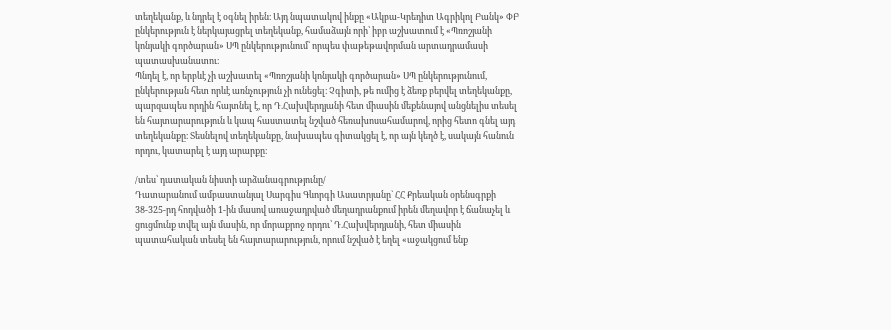տեղեկանք, և նդրել է օգնել իրեն։ Այդ նպատակով ինքը «Ակբա-Կրեդիտ Ագրիկոլ Բանկ» ՓԲ ընկերություն է ներկայացրել տեղեկանք, համաձայն որի՝ իբր աշխատում է «Պռոշյանի կոնյակի գործարան» ՍՊ ընկերությունում՝ որպես փաթեթավորման արտադրամասի պատասխանատու։
Պնդել է, որ երբևէ չի աշխատել «Պռոշյանի կոնյակի գործարան» ՍՊ ընկերությունում, ընկերության հետ որևէ առնչություն չի ունեցել։ Չգիտի, թե ումից է ձեռք բերվել տեղեկանքը, պարզապես որդին հայտնել է, որ Դ.Հախվերդյանի հետ միասին մեքենայով անցնելիս տեսել են հայտարարություն և կապ հաստատել նշված հեռախոսահամարով, որից հետո գնել այդ տեղեկանքը։ Տեսնելով տեղեկանքը, նախապես գիտակցել է, որ այն կեղծ է, սակայն հանուն որդու, կատարել է այդ արարքը։

/տես՝ դատական նիստի արձանագրությունը/
Դատարանում ամբաստանյալ Սարգիս Գևորգի Ասատրյանը` ՀՀ Քրեական օրենսգրքի 38-325-րդ հոդվածի 1-ին մասով առաջադրված մեղադրանքում իրեն մեղավոր է ճանաչել և ցուցմունք տվել այն մասին, որ մորաքրոջ որդու՝ Դ.Հախվերդյանի, հետ միասին պատահական տեսել են հայտարարություն, որում նշված է եղել «աջակցում ենք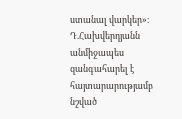ստանալ վարկեր»։ Դ.Հախվերդյանն անմիջապես զանգահարել է հայտարարությամբ նշված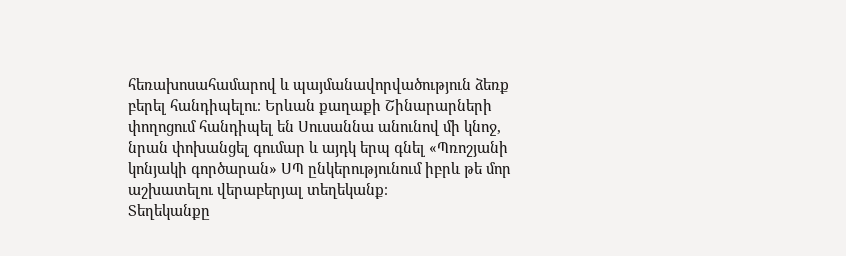հեռախոսահամարով և պայմանավորվածություն ձեռք բերել հանդիպելու։ Երևան քաղաքի Շինարարների փողոցում հանդիպել են Սուսաննա անունով մի կնոջ, նրան փոխանցել գումար և այդկ երպ գնել «Պռոշյանի կոնյակի գործարան» ՍՊ ընկերությունում իբրև թե մոր աշխատելու վերաբերյալ տեղեկանք։
Տեղեկանքը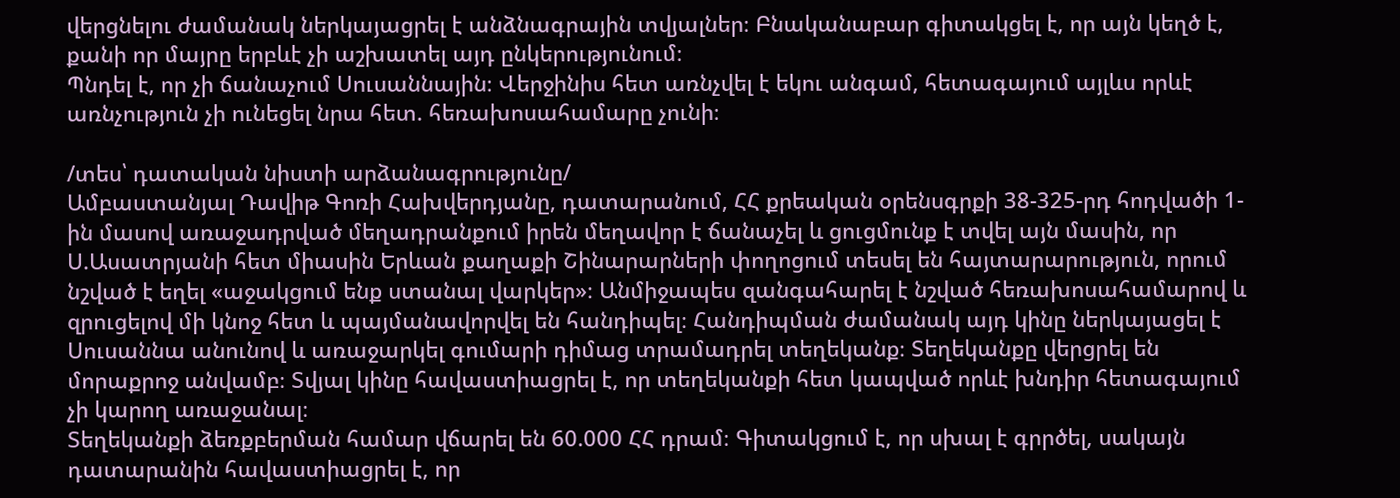վերցնելու ժամանակ ներկայացրել է անձնագրային տվյալներ։ Բնականաբար գիտակցել է, որ այն կեղծ է, քանի որ մայրը երբևէ չի աշխատել այդ ընկերությունում։
Պնդել է, որ չի ճանաչում Սուսաննային։ Վերջինիս հետ առնչվել է եկու անգամ, հետագայում այլևս որևէ առնչություն չի ունեցել նրա հետ. հեռախոսահամարը չունի։

/տես՝ դատական նիստի արձանագրությունը/
Ամբաստանյալ Դավիթ Գոռի Հախվերդյանը, դատարանում, ՀՀ քրեական օրենսգրքի 38-325-րդ հոդվածի 1-ին մասով առաջադրված մեղադրանքում իրեն մեղավոր է ճանաչել և ցուցմունք է տվել այն մասին, որ Ս.Ասատրյանի հետ միասին Երևան քաղաքի Շինարարների փողոցում տեսել են հայտարարություն, որում նշված է եղել «աջակցում ենք ստանալ վարկեր»։ Անմիջապես զանգահարել է նշված հեռախոսահամարով և զրուցելով մի կնոջ հետ և պայմանավորվել են հանդիպել։ Հանդիպման ժամանակ այդ կինը ներկայացել է Սուսաննա անունով և առաջարկել գումարի դիմաց տրամադրել տեղեկանք։ Տեղեկանքը վերցրել են մորաքրոջ անվամբ։ Տվյալ կինը հավաստիացրել է, որ տեղեկանքի հետ կապված որևէ խնդիր հետագայում չի կարող առաջանալ։
Տեղեկանքի ձեռքբերման համար վճարել են 60.000 ՀՀ դրամ։ Գիտակցում է, որ սխալ է գրրծել, սակայն դատարանին հավաստիացրել է, որ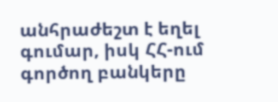անհրաժեշտ է եղել գումար, իսկ ՀՀ-ում գործող բանկերը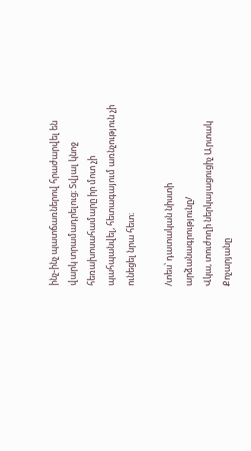ինչ-ինչ պատճառներով հրաժարվել են վարկ տրամադրելուց։ Տվյալ կնոջ հեռախոսահամարը իր մոտ չի պահպանվել, հետագայում առնչություն չի ունեցել նրա հետ։

/տես՝ դատական նիստի արձանագրությունը/
Վկա, տուժողի ներկայացուցիչ Արտակ Քոչարյանը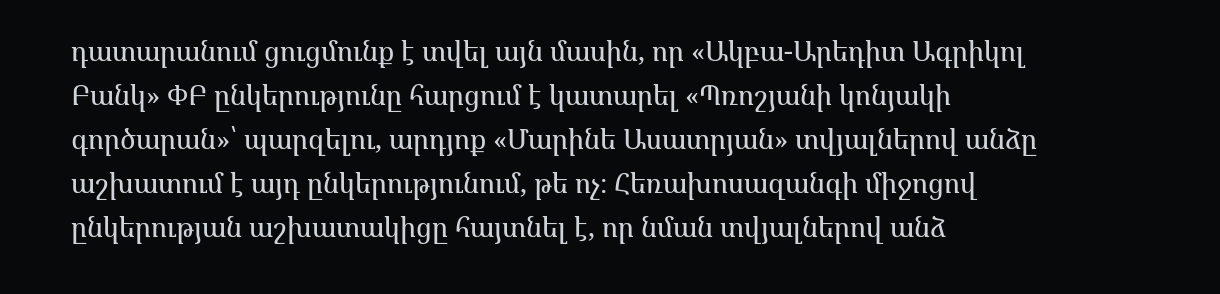դատարանում ցուցմունք է տվել այն մասին, որ «Ակբա-Արեդիտ Ագրիկոլ Բանկ» ՓԲ ընկերությունը հարցում է կատարել «Պռոշյանի կոնյակի գործարան»՝ պարզելու, արդյոք «Մարինե Ասատրյան» տվյալներով անձը աշխատում է այդ ընկերությունում, թե ոչ։ Հեռախոսազանգի միջոցով ընկերության աշխատակիցը հայտնել է, որ նման տվյալներով անձ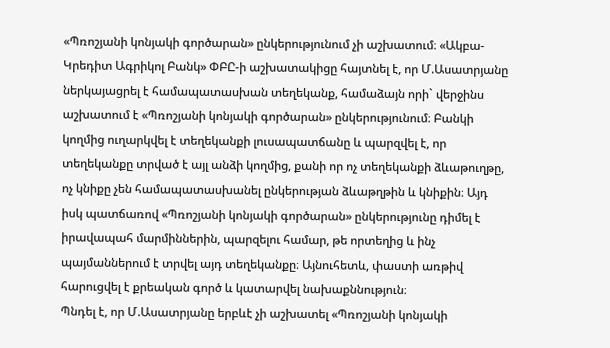«Պռոշյանի կոնյակի գործարան» ընկերությունում չի աշխատում։ «Ակբա-Կրեդիտ Ագրիկոլ Բանկ» ՓԲԸ-ի աշխատակիցը հայտնել է, որ Մ.Ասատրյանը ներկայացրել է համապատասխան տեղեկանք, համաձայն որի` վերջինս աշխատում է «Պռոշյանի կոնյակի գործարան» ընկերությունում։ Բանկի կողմից ուղարկվել է տեղեկանքի լուսապատճանը և պարզվել է, որ տեղեկանքը տրված է այլ անձի կողմից, քանի որ ոչ տեղեկանքի ձևաթուղթը, ոչ կնիքը չեն համապատասխանել ընկերության ձևաթղթին և կնիքին։ Այդ իսկ պատճառով «Պռոշյանի կոնյակի գործարան» ընկերությունը դիմել է իրավապահ մարմիններին, պարզելու համար, թե որտեղից և ինչ պայմաններում է տրվել այդ տեղեկանքը։ Այնուհետև, փաստի առթիվ հարուցվել է քրեական գործ և կատարվել նախաքննություն։
Պնդել է, որ Մ.Ասատրյանը երբևէ չի աշխատել «Պռոշյանի կոնյակի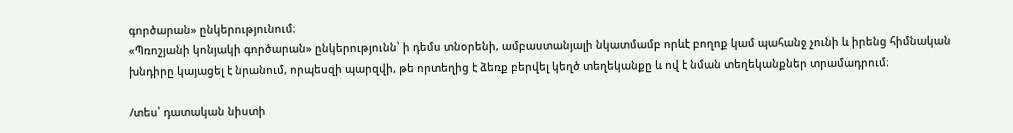գործարան» ընկերությունում։
«Պռոշյանի կոնյակի գործարան» ընկերությունն՝ ի դեմս տնօրենի, ամբաստանյալի նկատմամբ որևէ բողոք կամ պահանջ չունի և իրենց հիմնական խնդիրը կայացել է նրանում, որպեսզի պարզվի, թե որտեղից է ձեռք բերվել կեղծ տեղեկանքը և ով է նման տեղեկանքներ տրամադրում։

/տես՝ դատական նիստի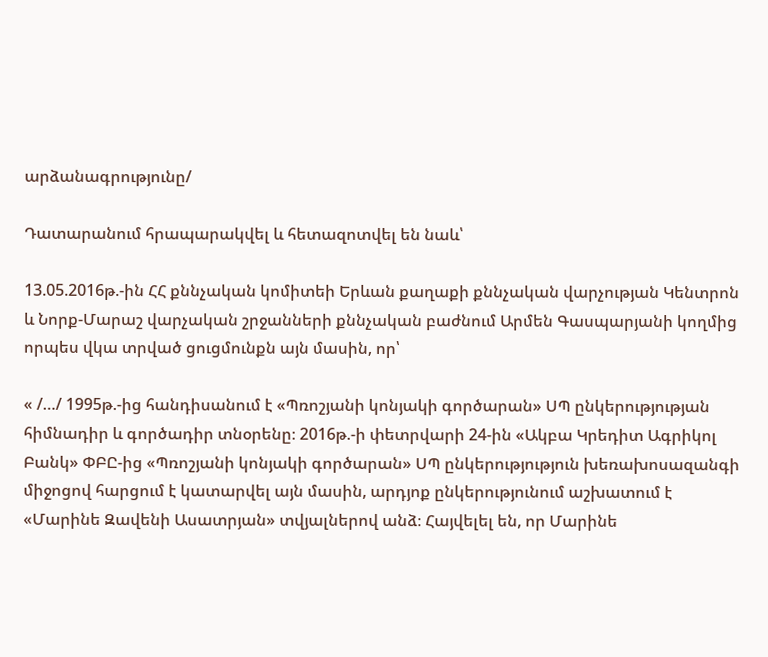արձանագրությունը/

Դատարանում հրապարակվել և հետազոտվել են նաև՝

13.05.2016թ.-ին ՀՀ քննչական կոմիտեի Երևան քաղաքի քննչական վարչության Կենտրոն և Նորք-Մարաշ վարչական շրջանների քննչական բաժնում Արմեն Գասպարյանի կողմից որպես վկա տրված ցուցմունքն այն մասին, որ՝

« /…/ 1995թ.-ից հանդիսանում է «Պռոշյանի կոնյակի գործարան» ՍՊ ընկերությության հիմնադիր և գործադիր տնօրենը։ 2016թ.-ի փետրվարի 24-ին «Ակբա Կրեդիտ Ագրիկոլ Բանկ» ՓԲԸ-ից «Պռոշյանի կոնյակի գործարան» ՍՊ ընկերությություն խեռախոսազանգի միջոցով հարցում է կատարվել այն մասին, արդյոք ընկերությունում աշխատում է «Մարինե Զավենի Ասատրյան» տվյալներով անձ։ Հայվելել են, որ Մարինե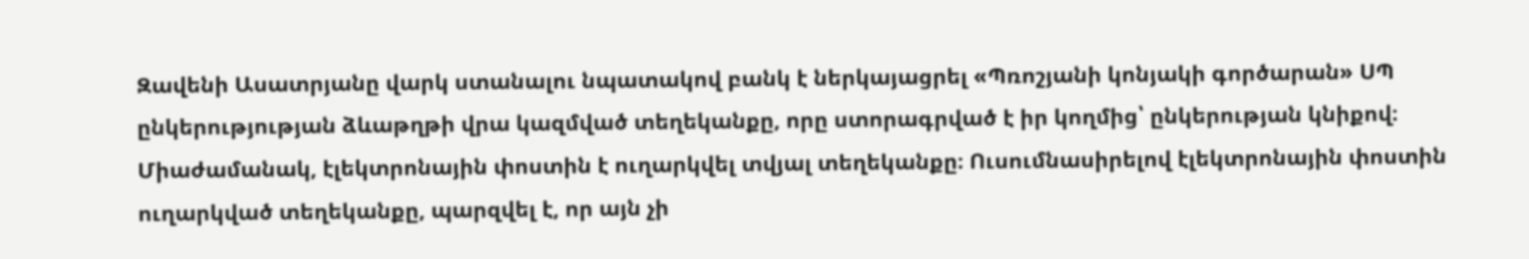Զավենի Ասատրյանը վարկ ստանալու նպատակով բանկ է ներկայացրել «Պռոշյանի կոնյակի գործարան» ՍՊ ընկերությության ձևաթղթի վրա կազմված տեղեկանքը, որը ստորագրված է իր կողմից՝ ընկերության կնիքով։ Միաժամանակ, էլեկտրոնային փոստին է ուղարկվել տվյալ տեղեկանքը։ Ուսումնասիրելով էլեկտրոնային փոստին ուղարկված տեղեկանքը, պարզվել է, որ այն չի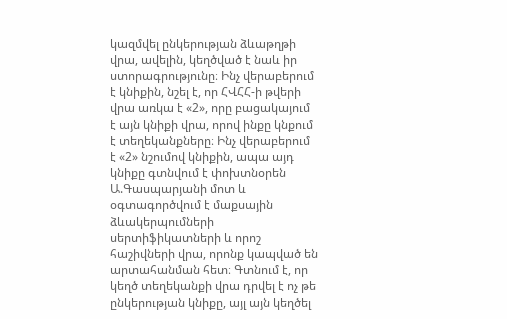կազմվել ընկերության ձևաթղթի վրա, ավելին, կեղծված է նաև իր ստորագրությունը։ Ինչ վերաբերում է կնիքին, նշել է, որ ՀՎՀՀ-ի թվերի վրա առկա է «2», որը բացակայում է այն կնիքի վրա, որով ինքը կնքում է տեղեկանքները։ Ինչ վերաբերում է «2» նշումով կնիքին, ապա այդ կնիքը գտնվում է փոխտնօրեն Ա.Գասպարյանի մոտ և օգտագործվում է մաքսային ձևակերպումների սերտիֆիկատների և որոշ հաշիվների վրա, որոնք կապված են արտահանման հետ։ Գտնում է, որ կեղծ տեղեկանքի վրա դրվել է ոչ թե ընկերության կնիքը, այլ այն կեղծել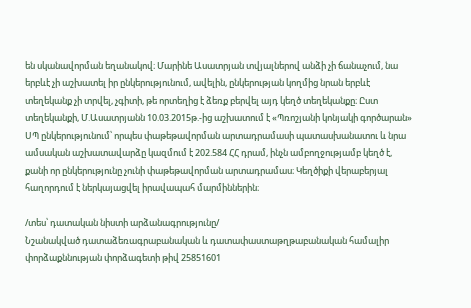են սկանավորման եղանակով։ Մարինե Ասատրյան տվյալներով անձի չի ճանաչում, նա երբևէ չի աշխատել իր ընկերությունում, ավելին, ընկերության կողմից նրան երբևէ տեղեկանք չի տրվել, չգիտի, թե որտեղից է ձեռք բերվել այդ կեղծ տեղեկանքը։ Ըստ տեղեկանքի, Մ.Ասատրյանն 10.03.2015թ.-ից աշխատում է «Պռոշյանի կոնյակի գործարան» ՍՊ ընկերությունում՝ որպես փաթեթավորման արտադրամասի պատասխանատու և նրա ամսական աշխատավարձը կազմում է 202.584 ՀՀ դրամ, ինչն ամբողջությամբ կեղծ է, քանի որ ընկերությունը չունի փաթեթավորման արտադրամաս։ Կեղծիքի վերաբերյալ հաղորդում է ներկայացվել իրավապահ մարմիններին։

/տես՝ դատական նիստի արձանագրությունը/
Նշանակված դատաձեռագրաբանական և դատափաստաթղթաբանական համալիր փորձաքննության փորձագետի թիվ 25851601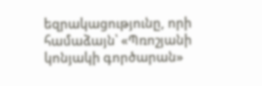եզրակացությունը, որի համաձայն՝ «Պռոշյանի կոնյակի գործարան»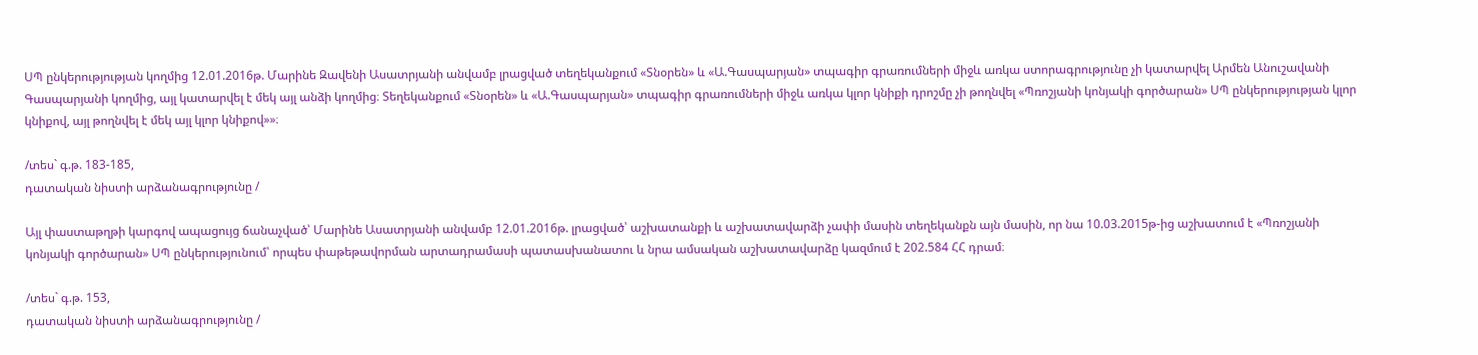ՍՊ ընկերությության կողմից 12.01.2016թ. Մարինե Զավենի Ասատրյանի անվամբ լրացված տեղեկանքում «Տնօրեն» և «Ա.Գասպարյան» տպագիր գրառումների միջև առկա ստորագրությունը չի կատարվել Արմեն Անուշավանի Գասպարյանի կողմից, այլ կատարվել է մեկ այլ անձի կողմից։ Տեղեկանքում «Տնօրեն» և «Ա.Գասպարյան» տպագիր գրառումների միջև առկա կլոր կնիքի դրոշմը չի թողնվել «Պռոշյանի կոնյակի գործարան» ՍՊ ընկերությության կլոր կնիքով, այլ թողնվել է մեկ այլ կլոր կնիքով»»։

/տես` գ.թ. 183-185,
դատական նիստի արձանագրությունը /

Այլ փաստաթղթի կարգով ապացույց ճանաչված՝ Մարինե Ասատրյանի անվամբ 12.01.2016թ. լրացված՝ աշխատանքի և աշխատավարձի չափի մասին տեղեկանքն այն մասին, որ նա 10.03.2015թ-ից աշխատում է «Պռոշյանի կոնյակի գործարան» ՍՊ ընկերությունում՝ որպես փաթեթավորման արտադրամասի պատասխանատու և նրա ամսական աշխատավարձը կազմում է 202.584 ՀՀ դրամ։

/տես` գ.թ. 153,
դատական նիստի արձանագրությունը /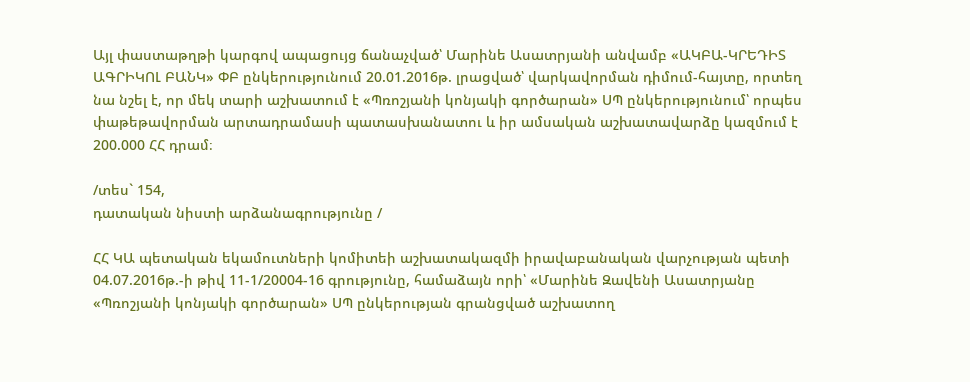Այլ փաստաթղթի կարգով ապացույց ճանաչված՝ Մարինե Ասատրյանի անվամբ «ԱԿԲԱ-ԿՐԵԴԻՏ ԱԳՐԻԿՈԼ ԲԱՆԿ» ՓԲ ընկերությունում 20.01.2016թ. լրացված՝ վարկավորման դիմում-հայտը, որտեղ նա նշել է, որ մեկ տարի աշխատում է «Պռոշյանի կոնյակի գործարան» ՍՊ ընկերությունում՝ որպես փաթեթավորման արտադրամասի պատասխանատու և իր ամսական աշխատավարձը կազմում է 200.000 ՀՀ դրամ։

/տես` 154,
դատական նիստի արձանագրությունը /

ՀՀ ԿԱ պետական եկամուտների կոմիտեի աշխատակազմի իրավաբանական վարչության պետի 04.07.2016թ.-ի թիվ 11-1/20004-16 գրությունը, համաձայն որի՝ «Մարինե Զավենի Ասատրյանը «Պռոշյանի կոնյակի գործարան» ՍՊ ընկերության գրանցված աշխատող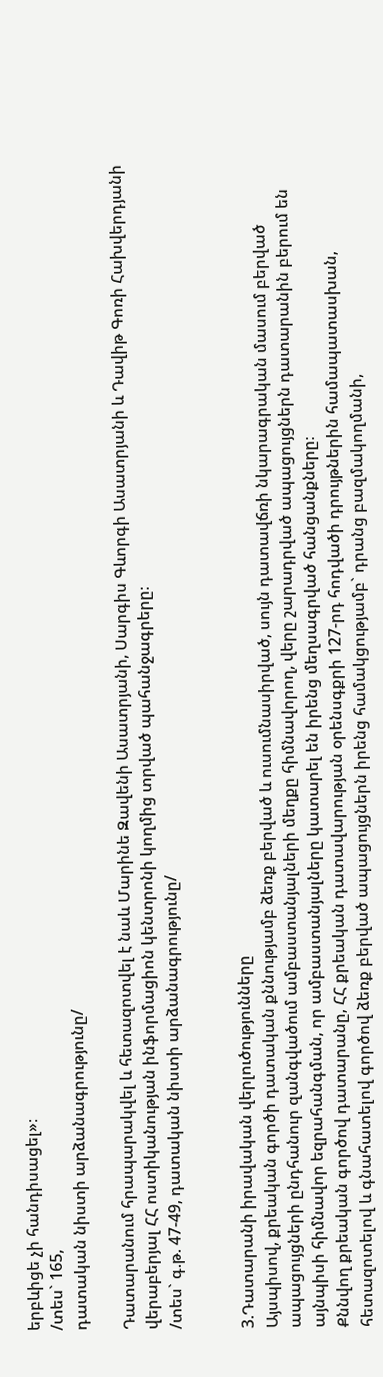երբևիցե չի հանդիսացել»։
/տես` 165,
դատական նիստի արձանագրությունը/

Դատարանում հրապարակվել և հետազոտվել է նաև Մարինե Զավենի Ասատրյանի, Սարգիս Գևորգի Ասատրյանի և Դավիթ Գոռի Հախվերդյանի վերաբերյալ ՀՀ ոստիկանության ինֆորմացիոն կենտրոնի կողմից տրված պահանջագրերը։
/տես` գ.թ. 47-49, դատական նիստի արձանագրությունը/


3.Դատարանի իրավական վերլուծությունները
Այսպիսով, քրեական գործի դատական քննությամբ ձեռք բերված և ուսումնասիրված, սույն դատավճռի նկարագրական մասում բերված ապացույցների ընդհանուր զանգվածում ամբաստանյալների մեղքը հիմնավորող, վերը շարադրված ապացույցներն դատարանին բերում են այնպիսի հիմնավոր եզրահանգման, որ ամբաստանյալները կատարել են իրենց մեղսագրված հանցանքները։
Քննվող քրեական գործով դատարանը, ՀՀ քրեական դատավարության օրենսգքրի 127-րդ հոդվածի դրույթներին համապատասխան, հետազոտելով և գնահատելով գործով ձեռք բերված ապացույցներն իրենց համակցությամբ` դրանց բազմակողմանի,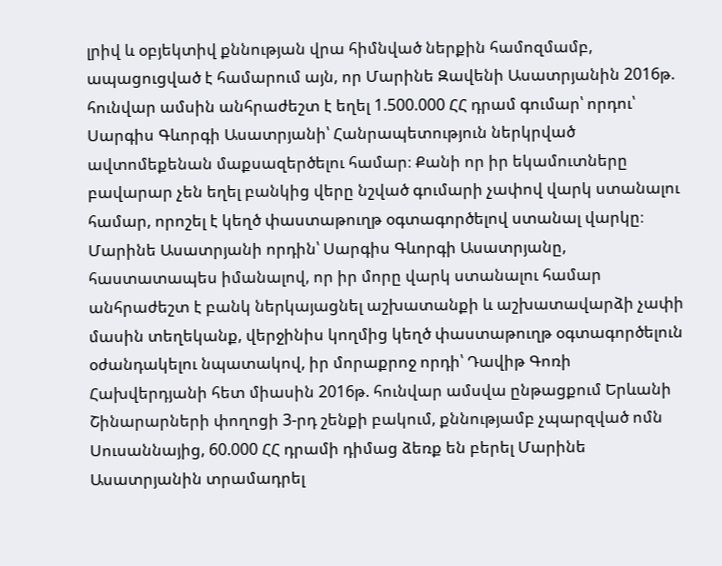լրիվ և օբյեկտիվ քննության վրա հիմնված ներքին համոզմամբ, ապացուցված է համարում այն, որ Մարինե Զավենի Ասատրյանին 2016թ. հունվար ամսին անհրաժեշտ է եղել 1.500.000 ՀՀ դրամ գումար՝ որդու՝ Սարգիս Գևորգի Ասատրյանի՝ Հանրապետություն ներկրված ավտոմեքենան մաքսազերծելու համար։ Քանի որ իր եկամուտները բավարար չեն եղել բանկից վերը նշված գումարի չափով վարկ ստանալու համար, որոշել է կեղծ փաստաթուղթ օգտագործելով ստանալ վարկը։
Մարինե Ասատրյանի որդին՝ Սարգիս Գևորգի Ասատրյանը, հաստատապես իմանալով, որ իր մորը վարկ ստանալու համար անհրաժեշտ է բանկ ներկայացնել աշխատանքի և աշխատավարձի չափի մասին տեղեկանք, վերջինիս կողմից կեղծ փաստաթուղթ օգտագործելուն օժանդակելու նպատակով, իր մորաքրոջ որդի՝ Դավիթ Գոռի Հախվերդյանի հետ միասին 2016թ. հունվար ամսվա ընթացքում Երևանի Շինարարների փողոցի 3-րդ շենքի բակում, քննությամբ չպարզված ոմն Սուսաննայից, 60.000 ՀՀ դրամի դիմաց ձեռք են բերել Մարինե Ասատրյանին տրամադրել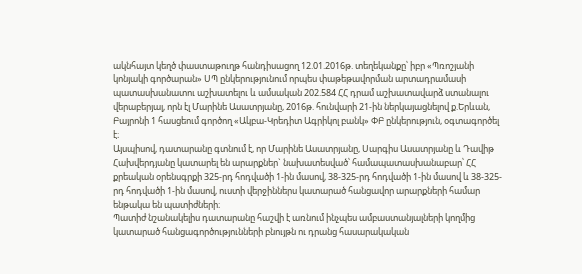ակնհայտ կեղծ փաստաթուղթ հանդիսացող 12.01.2016թ. տեղեկանքը՝ իբր «Պռոշյանի կոնյակի գործարան» ՍՊ ընկերությունում որպես փաթեթավորման արտադրամասի պատասխանատու աշխատելու և ամսական 202.584 ՀՀ դրամ աշխատավարձ ստանալու վերաբերյալ, որն էլ Մարինե Ասատրյանը, 2016թ. հունվարի 21-ին ներկայացնելով ք.Երևան, Բայրոնի 1 հասցեում գործող «Ակբա-Կրեդիտ Ագրիկոլ բանկ» ՓԲ ընկերություն, օգտագործել է։
Այսպիսով, դատարանը գտնում է, որ Մարինե Ասատրյանը, Սարգիս Ասատրյանը և Դավիթ Հախվերդյանը կատարել են արարքներ` նախատեսված՝ համապատասխանաբար՝ ՀՀ քրեական օրենսգրքի 325-րդ հոդվածի 1-ին մասով, 38-325-րդ հոդվածի 1-ին մասով և 38-325-րդ հոդվածի 1-ին մասով, ուստի վերջիններս կատարած հանցավոր արարքների համար ենթակա են պատիժների։
Պատիժ նշանակելիս դատարանը հաշվի է առնում ինչպես ամբաստանյալների կողմից կատարած հանցագործությունների բնույթն ու դրանց հասարակական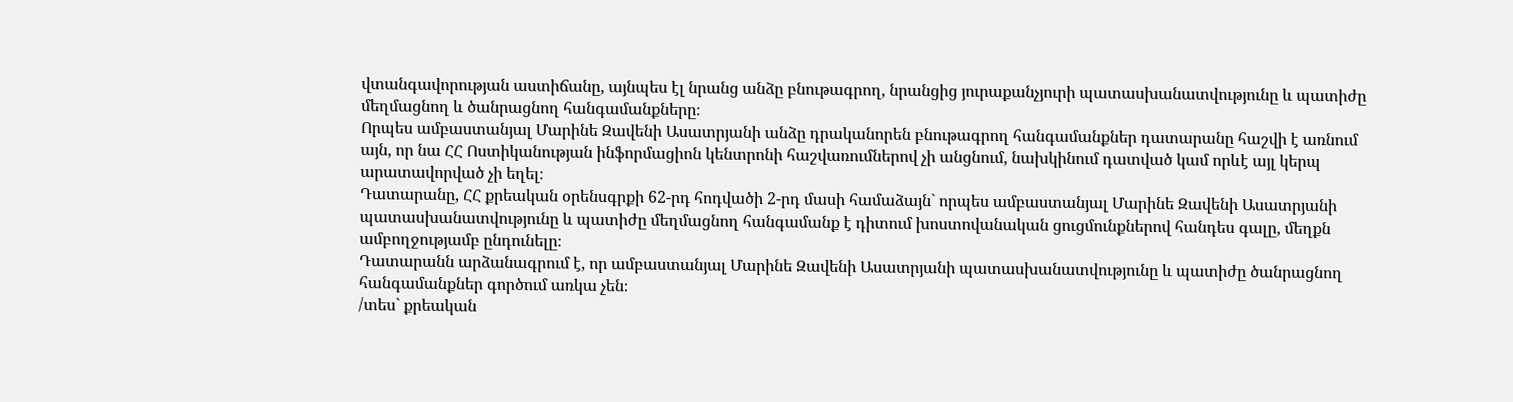վտանգավորության աստիճանը, այնպես էլ նրանց անձը բնութագրող, նրանցից յուրաքանչյուրի պատասխանատվությունը և պատիժը մեղմացնող և ծանրացնող հանգամանքները։
Որպես ամբաստանյալ Մարինե Զավենի Ասատրյանի անձը դրականորեն բնութագրող հանգամանքներ դատարանը հաշվի է առնում այն, որ նա ՀՀ Ոստիկանության ինֆորմացիոն կենտրոնի հաշվառումներով չի անցնում, նախկինում դատված կամ որևէ այլ կերպ արատավորված չի եղել։
Դատարանը, ՀՀ քրեական օրենսգրքի 62-րդ հոդվածի 2-րդ մասի համաձայն` որպես ամբաստանյալ Մարինե Զավենի Ասատրյանի պատասխանատվությունը և պատիժը մեղմացնող հանգամանք է դիտում խոստովանական ցուցմունքներով հանդես գալը, մեղքն ամբողջությամբ ընդունելը։
Դատարանն արձանագրում է, որ ամբաստանյալ Մարինե Զավենի Ասատրյանի պատասխանատվությունը և պատիժը ծանրացնող հանգամանքներ գործում առկա չեն։
/տես` քրեական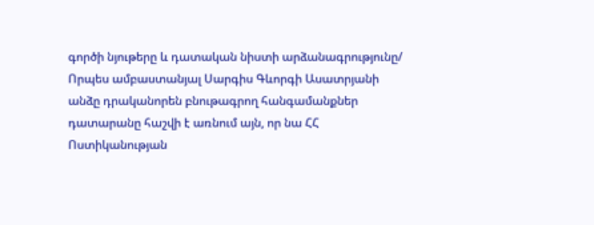գործի նյութերը և դատական նիստի արձանագրությունը/
Որպես ամբաստանյալ Սարգիս Գևորգի Ասատրյանի անձը դրականորեն բնութագրող հանգամանքներ դատարանը հաշվի է առնում այն, որ նա ՀՀ Ոստիկանության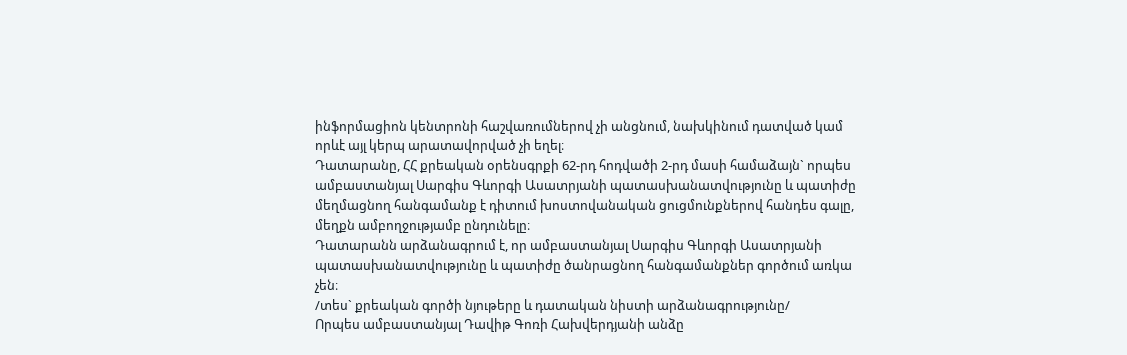ինֆորմացիոն կենտրոնի հաշվառումներով չի անցնում, նախկինում դատված կամ որևէ այլ կերպ արատավորված չի եղել։
Դատարանը, ՀՀ քրեական օրենսգրքի 62-րդ հոդվածի 2-րդ մասի համաձայն` որպես ամբաստանյալ Սարգիս Գևորգի Ասատրյանի պատասխանատվությունը և պատիժը մեղմացնող հանգամանք է դիտում խոստովանական ցուցմունքներով հանդես գալը, մեղքն ամբողջությամբ ընդունելը։
Դատարանն արձանագրում է, որ ամբաստանյալ Սարգիս Գևորգի Ասատրյանի պատասխանատվությունը և պատիժը ծանրացնող հանգամանքներ գործում առկա չեն։
/տես` քրեական գործի նյութերը և դատական նիստի արձանագրությունը/
Որպես ամբաստանյալ Դավիթ Գոռի Հախվերդյանի անձը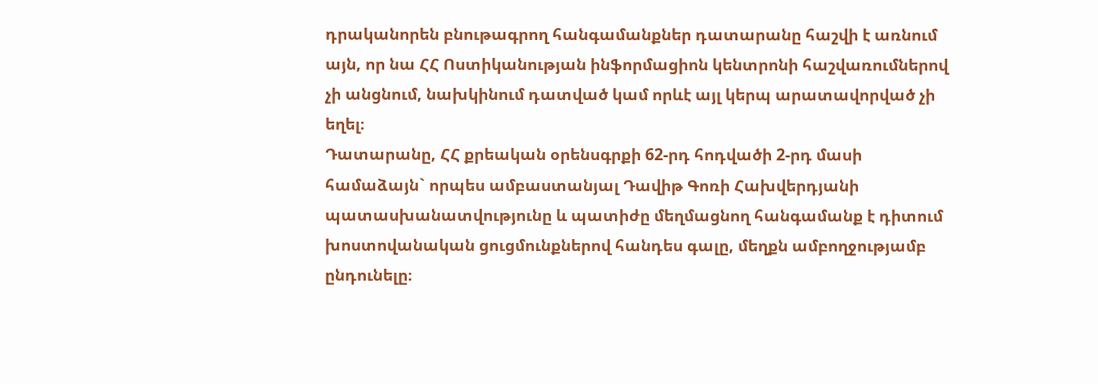դրականորեն բնութագրող հանգամանքներ դատարանը հաշվի է առնում այն, որ նա ՀՀ Ոստիկանության ինֆորմացիոն կենտրոնի հաշվառումներով չի անցնում, նախկինում դատված կամ որևէ այլ կերպ արատավորված չի եղել։
Դատարանը, ՀՀ քրեական օրենսգրքի 62-րդ հոդվածի 2-րդ մասի համաձայն` որպես ամբաստանյալ Դավիթ Գոռի Հախվերդյանի պատասխանատվությունը և պատիժը մեղմացնող հանգամանք է դիտում խոստովանական ցուցմունքներով հանդես գալը, մեղքն ամբողջությամբ ընդունելը։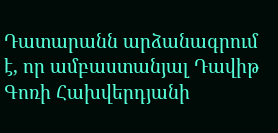Դատարանն արձանագրում է, որ ամբաստանյալ Դավիթ Գոռի Հախվերդյանի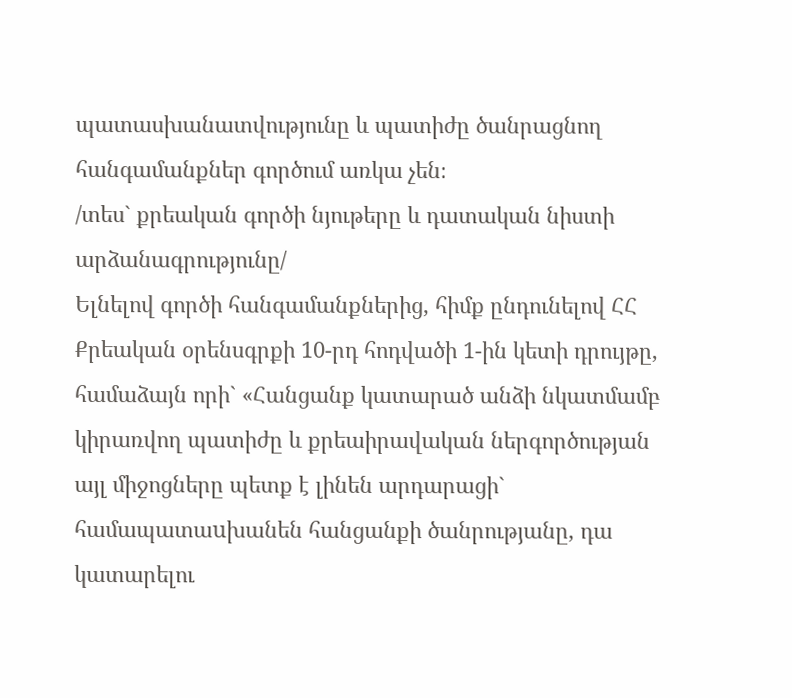պատասխանատվությունը և պատիժը ծանրացնող հանգամանքներ գործում առկա չեն։
/տես` քրեական գործի նյութերը և դատական նիստի արձանագրությունը/
Ելնելով գործի հանգամանքներից, հիմք ընդունելով ՀՀ Քրեական օրենսգրքի 10-րդ հոդվածի 1-ին կետի դրույթը, համաձայն որի` «Հանցանք կատարած անձի նկատմամբ կիրառվող պատիժը և քրեաիրավական ներգործության այլ միջոցները պետք է լինեն արդարացի` համապատաuխանեն հանցանքի ծանրությանը, դա կատարելու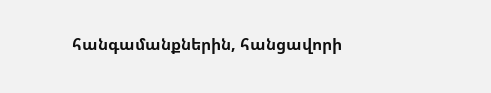հանգամանքներին, հանցավորի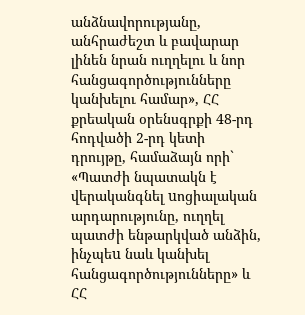անձնավորությանը, անհրաժեշտ և բավարար լինեն նրան ուղղելու և նոր հանցագործությունները կանխելու համար», ՀՀ քրեական օրենսգրքի 48-րդ հոդվածի 2-րդ կետի դրույթը, համաձայն որի` «Պատժի նպատակն է վերականգնել uոցիալական արդարությունը, ուղղել պատժի ենթարկված անձին, ինչպեu նաև կանխել հանցագործությունները» և ՀՀ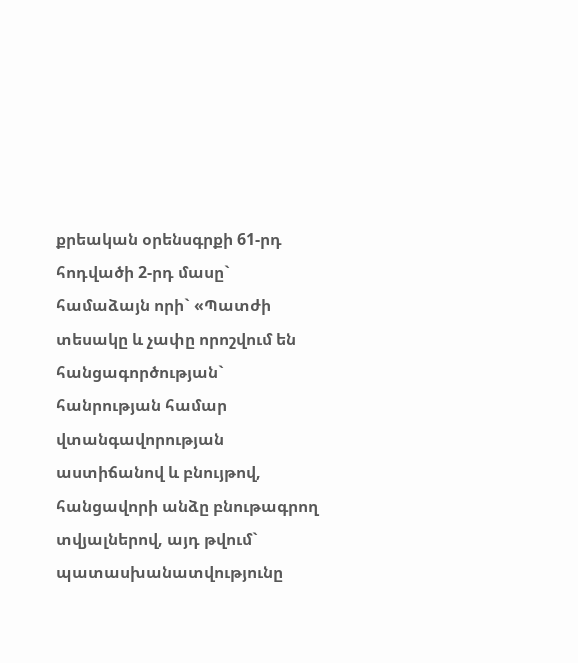քրեական օրենսգրքի 61-րդ հոդվածի 2-րդ մասը` համաձայն որի` «Պատժի տեսակը և չափը որոշվում են հանցագործության` հանրության համար վտանգավորության աստիճանով և բնույթով, հանցավորի անձը բնութագրող տվյալներով, այդ թվում` պատասխանատվությունը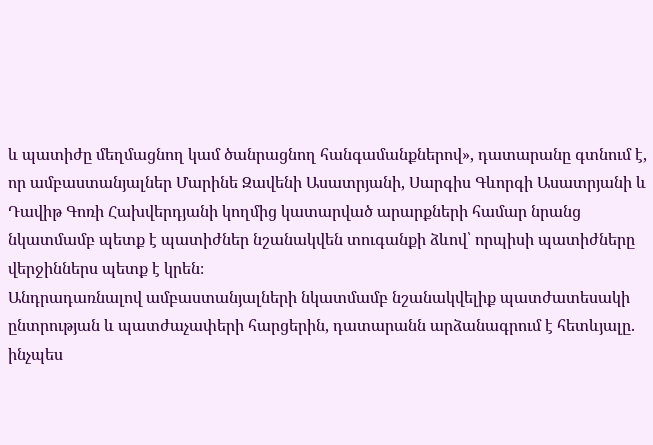և պատիժը մեղմացնող կամ ծանրացնող հանգամանքներով», դատարանը գտնում է, որ ամբաստանյալներ Մարինե Զավենի Ասատրյանի, Սարգիս Գևորգի Ասատրյանի և Դավիթ Գոռի Հախվերդյանի կողմից կատարված արարքների համար նրանց նկատմամբ պետք է պատիժներ նշանակվեն տուգանքի ձևով՝ որպիսի պատիժները վերջիններս պետք է կրեն։
Անդրադառնալով ամբաստանյալների նկատմամբ նշանակվելիք պատժատեսակի ընտրության և պատժաչափերի հարցերին, դատարանն արձանագրում է հետևյալը.
ինչպես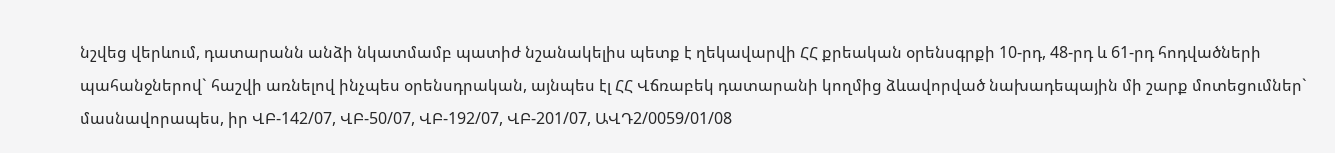նշվեց վերևում, դատարանն անձի նկատմամբ պատիժ նշանակելիս պետք է ղեկավարվի ՀՀ քրեական օրենսգրքի 10-րդ, 48-րդ և 61-րդ հոդվածների պահանջներով` հաշվի առնելով ինչպես օրենսդրական, այնպես էլ ՀՀ Վճռաբեկ դատարանի կողմից ձևավորված նախադեպային մի շարք մոտեցումներ` մասնավորապես, իր ՎԲ-142/07, ՎԲ-50/07, ՎԲ-192/07, ՎԲ-201/07, ԱՎԴ2/0059/01/08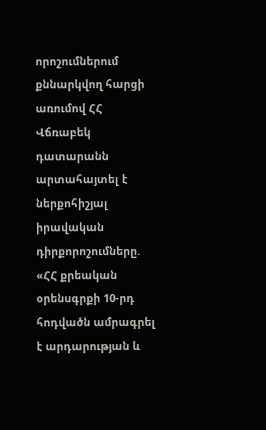որոշումներում քննարկվող հարցի առումով ՀՀ Վճռաբեկ դատարանն արտահայտել է ներքոհիշյալ իրավական դիրքորոշումները.
«ՀՀ քրեական օրենսգրքի 10-րդ հոդվածն ամրագրել է արդարության և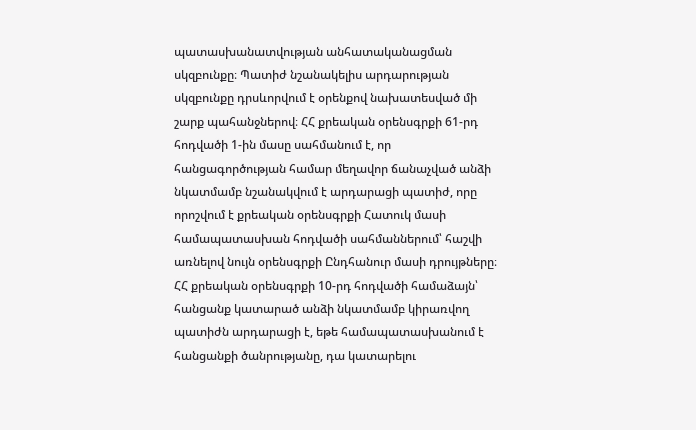պատասխանատվության անհատականացման սկզբունքը։ Պատիժ նշանակելիս արդարության սկզբունքը դրսևորվում է օրենքով նախատեսված մի շարք պահանջներով։ ՀՀ քրեական օրենսգրքի 61-րդ հոդվածի 1-ին մասը սահմանում է, որ հանցագործության համար մեղավոր ճանաչված անձի նկատմամբ նշանակվում է արդարացի պատիժ, որը որոշվում է քրեական օրենսգրքի Հատուկ մասի համապատասխան հոդվածի սահմաններում՝ հաշվի առնելով նույն օրենսգրքի Ընդհանուր մասի դրույթները։
ՀՀ քրեական օրենսգրքի 10-րդ հոդվածի համաձայն՝ հանցանք կատարած անձի նկատմամբ կիրառվող պատիժն արդարացի է, եթե համապատասխանում է հանցանքի ծանրությանը, դա կատարելու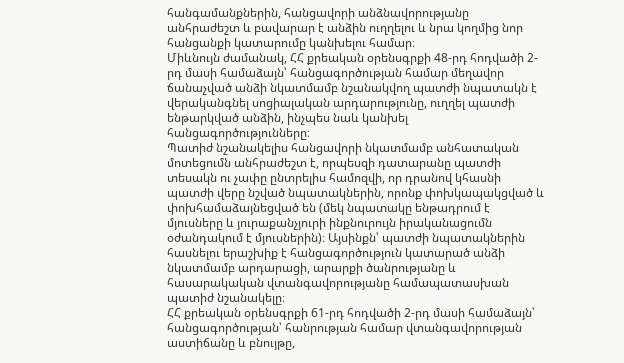հանգամանքներին, հանցավորի անձնավորությանը անհրաժեշտ և բավարար է անձին ուղղելու և նրա կողմից նոր հանցանքի կատարումը կանխելու համար։
Միևնույն ժամանակ, ՀՀ քրեական օրենսգրքի 48-րդ հոդվածի 2-րդ մասի համաձայն՝ հանցագործության համար մեղավոր ճանաչված անձի նկատմամբ նշանակվող պատժի նպատակն է վերականգնել սոցիալական արդարությունը, ուղղել պատժի ենթարկված անձին, ինչպես նաև կանխել հանցագործությունները։
Պատիժ նշանակելիս հանցավորի նկատմամբ անհատական մոտեցումն անհրաժեշտ է, որպեսզի դատարանը պատժի տեսակն ու չափը ընտրելիս համոզվի, որ դրանով կհասնի պատժի վերը նշված նպատակներին, որոնք փոխկապակցված և փոխհամաձայնեցված են (մեկ նպատակը ենթադրում է մյուսները և յուրաքանչյուրի ինքնուրույն իրականացումն օժանդակում է մյուսներին)։ Այսինքն՝ պատժի նպատակներին հասնելու երաշխիք է հանցագործություն կատարած անձի նկատմամբ արդարացի, արարքի ծանրությանը և հասարակական վտանգավորությանը համապատասխան պատիժ նշանակելը։
ՀՀ քրեական օրենսգրքի 61-րդ հոդվածի 2-րդ մասի համաձայն՝ հանցագործության՝ հանրության համար վտանգավորության աստիճանը և բնույթը,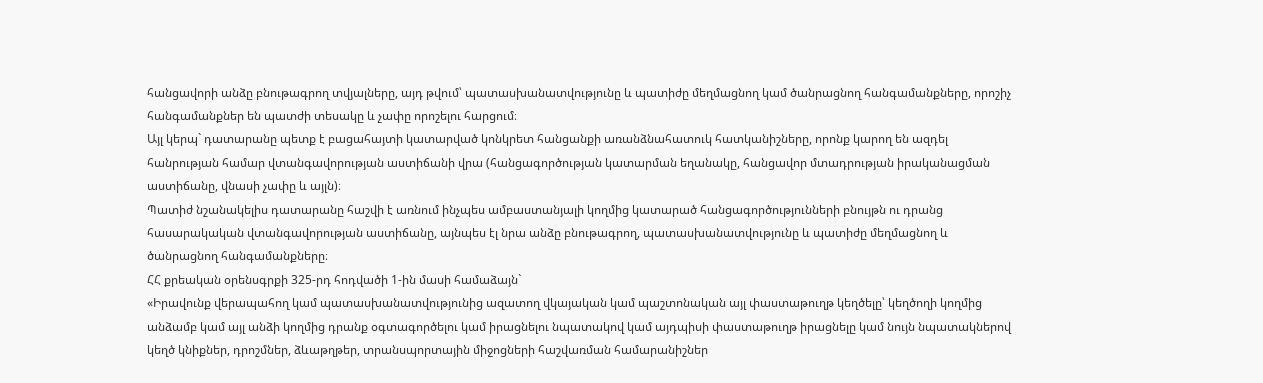հանցավորի անձը բնութագրող տվյալները, այդ թվում՝ պատասխանատվությունը և պատիժը մեղմացնող կամ ծանրացնող հանգամանքները, որոշիչ հանգամանքներ են պատժի տեսակը և չափը որոշելու հարցում։
Այլ կերպ` դատարանը պետք է բացահայտի կատարված կոնկրետ հանցանքի առանձնահատուկ հատկանիշները, որոնք կարող են ազդել հանրության համար վտանգավորության աստիճանի վրա (հանցագործության կատարման եղանակը, հանցավոր մտադրության իրականացման աստիճանը, վնասի չափը և այլն)։
Պատիժ նշանակելիս դատարանը հաշվի է առնում ինչպես ամբաստանյալի կողմից կատարած հանցագործությունների բնույթն ու դրանց հասարակական վտանգավորության աստիճանը, այնպես էլ նրա անձը բնութագրող, պատասխանատվությունը և պատիժը մեղմացնող և ծանրացնող հանգամանքները։
ՀՀ քրեական օրենսգրքի 325-րդ հոդվածի 1-ին մասի համաձայն`
«Իրավունք վերապահող կամ պատասխանատվությունից ազատող վկայական կամ պաշտոնական այլ փաստաթուղթ կեղծելը՝ կեղծողի կողմից անձամբ կամ այլ անձի կողմից դրանք օգտագործելու կամ իրացնելու նպատակով կամ այդպիսի փաստաթուղթ իրացնելը կամ նույն նպատակներով կեղծ կնիքներ, դրոշմներ, ձևաթղթեր, տրանսպորտային միջոցների հաշվառման համարանիշներ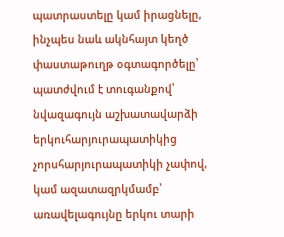պատրաստելը կամ իրացնելը, ինչպես նաև ակնհայտ կեղծ փաստաթուղթ օգտագործելը՝
պատժվում է տուգանքով՝ նվազագույն աշխատավարձի երկուհարյուրապատիկից չորսհարյուրապատիկի չափով, կամ ազատազրկմամբ՝ առավելագույնը երկու տարի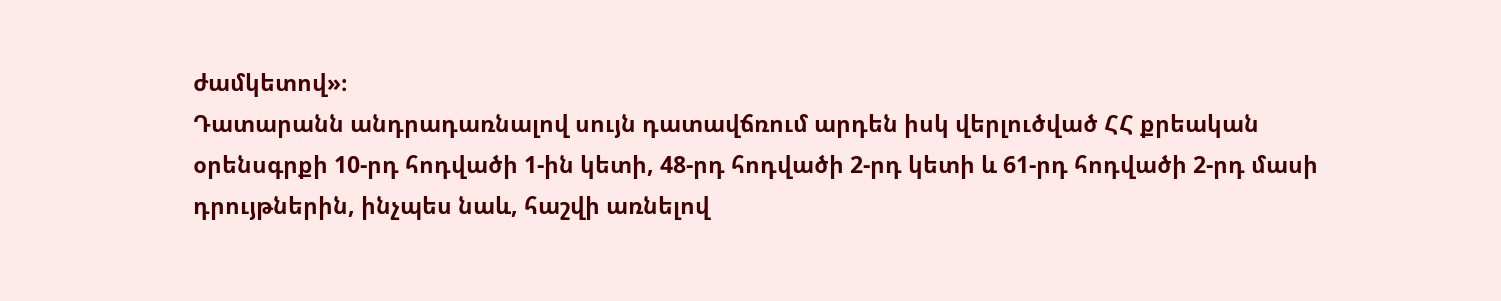ժամկետով»։
Դատարանն անդրադառնալով սույն դատավճռում արդեն իսկ վերլուծված ՀՀ քրեական օրենսգրքի 10-րդ հոդվածի 1-ին կետի, 48-րդ հոդվածի 2-րդ կետի և 61-րդ հոդվածի 2-րդ մասի դրույթներին, ինչպես նաև, հաշվի առնելով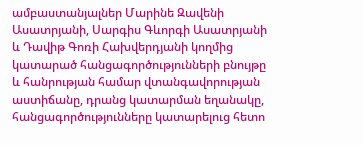ամբաստանյալներ Մարինե Զավենի Ասատրյանի, Սարգիս Գևորգի Ասատրյանի և Դավիթ Գոռի Հախվերդյանի կողմից կատարած հանցագործությունների բնույթը և հանրության համար վտանգավորության աստիճանը, դրանց կատարման եղանակը, հանցագործությունները կատարելուց հետո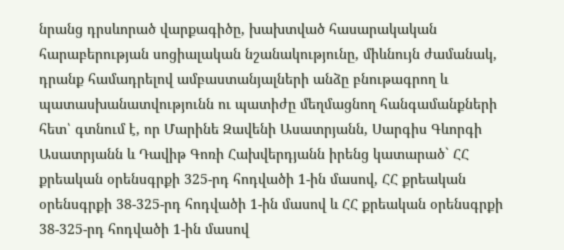նրանց դրսևորած վարքագիծը, խախտված հասարակական հարաբերության սոցիալական նշանակությունը, միևնույն ժամանակ, դրանք համադրելով ամբաստանյալների անձը բնութագրող և պատասխանատվությունն ու պատիժը մեղմացնող հանգամանքների հետ՝ գտնում է, որ Մարինե Զավենի Ասատրյանն, Սարգիս Գևորգի Ասատրյանն և Դավիթ Գոռի Հախվերդյանն իրենց կատարած` ՀՀ քրեական օրենսգրքի 325-րդ հոդվածի 1-ին մասով, ՀՀ քրեական օրենսգրքի 38-325-րդ հոդվածի 1-ին մասով և ՀՀ քրեական օրենսգրքի 38-325-րդ հոդվածի 1-ին մասով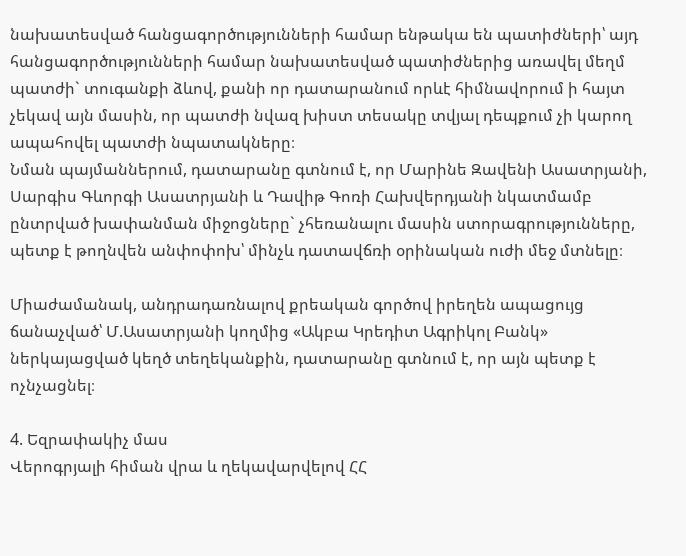նախատեսված հանցագործությունների համար ենթակա են պատիժների՝ այդ հանցագործությունների համար նախատեսված պատիժներից առավել մեղմ պատժի` տուգանքի ձևով, քանի որ դատարանում որևէ հիմնավորում ի հայտ չեկավ այն մասին, որ պատժի նվազ խիստ տեսակը տվյալ դեպքում չի կարող ապահովել պատժի նպատակները։
Նման պայմաններում, դատարանը գտնում է, որ Մարինե Զավենի Ասատրյանի, Սարգիս Գևորգի Ասատրյանի և Դավիթ Գոռի Հախվերդյանի նկատմամբ ընտրված խափանման միջոցները` չհեռանալու մասին ստորագրությունները, պետք է թողնվեն անփոփոխ՝ մինչև դատավճռի օրինական ուժի մեջ մտնելը։

Միաժամանակ, անդրադառնալով քրեական գործով իրեղեն ապացույց ճանաչված՝ Մ.Ասատրյանի կողմից «Ակբա Կրեդիտ Ագրիկոլ Բանկ» ներկայացված կեղծ տեղեկանքին, դատարանը գտնում է, որ այն պետք է ոչնչացնել։

4. Եզրափակիչ մաս
Վերոգրյալի հիման վրա և ղեկավարվելով ՀՀ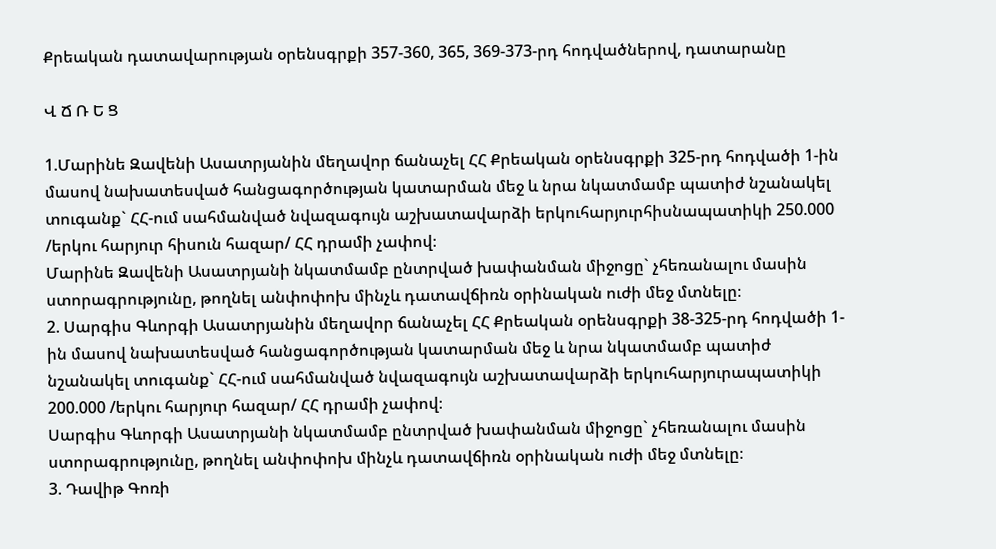Քրեական դատավարության օրենսգրքի 357-360, 365, 369-373-րդ հոդվածներով, դատարանը

Վ Ճ Ռ Ե Ց

1.Մարինե Զավենի Ասատրյանին մեղավոր ճանաչել ՀՀ Քրեական օրենսգրքի 325-րդ հոդվածի 1-ին մասով նախատեսված հանցագործության կատարման մեջ և նրա նկատմամբ պատիժ նշանակել տուգանք` ՀՀ-ում սահմանված նվազագույն աշխատավարձի երկուհարյուրհիսնապատիկի 250.000 /երկու հարյուր հիսուն հազար/ ՀՀ դրամի չափով։
Մարինե Զավենի Ասատրյանի նկատմամբ ընտրված խափանման միջոցը` չհեռանալու մասին ստորագրությունը, թողնել անփոփոխ մինչև դատավճիռն օրինական ուժի մեջ մտնելը։
2. Սարգիս Գևորգի Ասատրյանին մեղավոր ճանաչել ՀՀ Քրեական օրենսգրքի 38-325-րդ հոդվածի 1-ին մասով նախատեսված հանցագործության կատարման մեջ և նրա նկատմամբ պատիժ նշանակել տուգանք` ՀՀ-ում սահմանված նվազագույն աշխատավարձի երկուհարյուրապատիկի 200.000 /երկու հարյուր հազար/ ՀՀ դրամի չափով։
Սարգիս Գևորգի Ասատրյանի նկատմամբ ընտրված խափանման միջոցը` չհեռանալու մասին ստորագրությունը, թողնել անփոփոխ մինչև դատավճիռն օրինական ուժի մեջ մտնելը։
3. Դավիթ Գոռի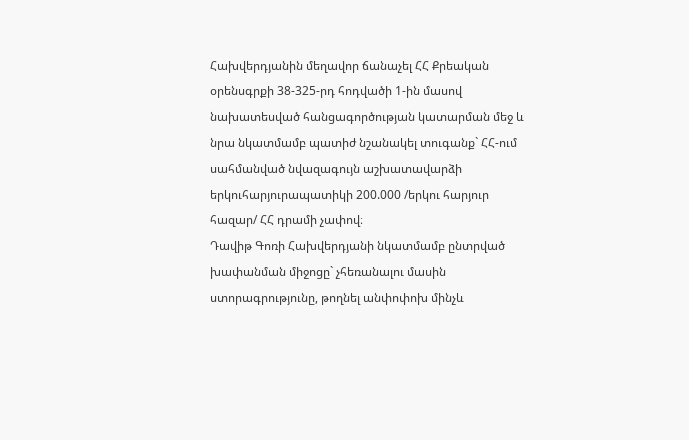Հախվերդյանին մեղավոր ճանաչել ՀՀ Քրեական օրենսգրքի 38-325-րդ հոդվածի 1-ին մասով նախատեսված հանցագործության կատարման մեջ և նրա նկատմամբ պատիժ նշանակել տուգանք` ՀՀ-ում սահմանված նվազագույն աշխատավարձի երկուհարյուրապատիկի 200.000 /երկու հարյուր հազար/ ՀՀ դրամի չափով։
Դավիթ Գոռի Հախվերդյանի նկատմամբ ընտրված խափանման միջոցը` չհեռանալու մասին ստորագրությունը, թողնել անփոփոխ մինչև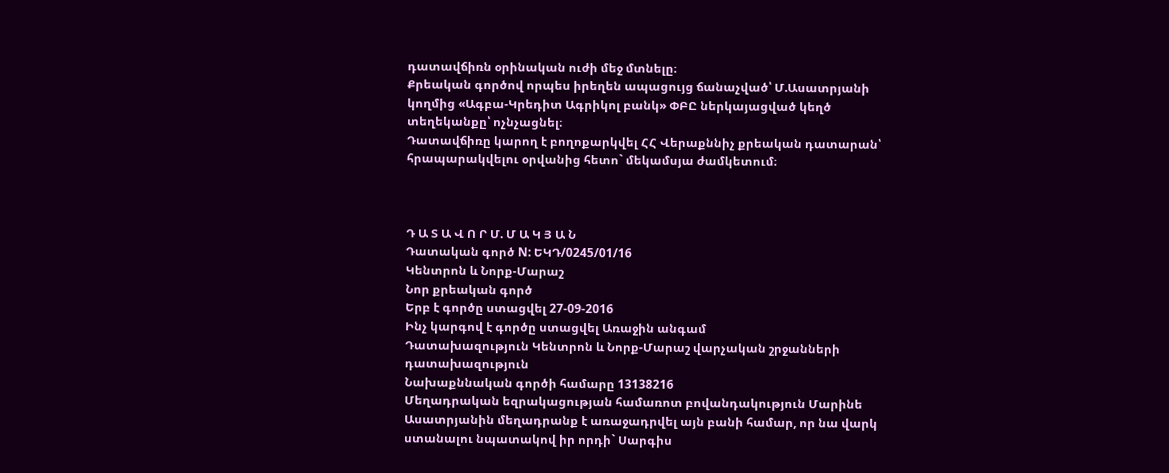դատավճիռն օրինական ուժի մեջ մտնելը։
Քրեական գործով որպես իրեղեն ապացույց ճանաչված՝ Մ.Ասատրյանի կողմից «Ագբա-Կրեդիտ Ագրիկոլ բանկ» ՓԲԸ ներկայացված կեղծ տեղեկանքը՝ ոչնչացնել։
Դատավճիռը կարող է բողոքարկվել ՀՀ Վերաքննիչ քրեական դատարան՝ հրապարակվելու օրվանից հետո` մեկամսյա ժամկետում։



Դ Ա Տ Ա Վ Ո Ր Մ. Մ Ա Կ Յ Ա Ն
Դատական գործ N: ԵԿԴ/0245/01/16
Կենտրոն և Նորք-Մարաշ
Նոր քրեական գործ
Երբ է գործը ստացվել 27-09-2016
Ինչ կարգով է գործը ստացվել Առաջին անգամ
Դատախազություն Կենտրոն և Նորք-Մարաշ վարչական շրջանների դատախազություն
Նախաքննական գործի համարը 13138216
Մեղադրական եզրակացության համառոտ բովանդակություն Մարինե Ասատրյանին մեղադրանք է առաջադրվել այն բանի համար, որ նա վարկ ստանալու նպատակով իր որդի` Սարգիս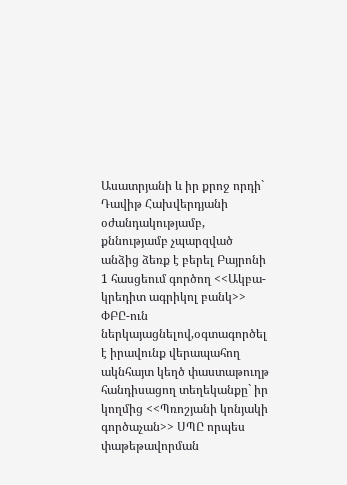Ասատրյանի և իր քրոջ որդի` Դավիթ Հախվերդյանի օժանդակությամբ, քննությամբ չպարզված անձից ձեռք է բերել Բայրոնի 1 հասցեում գործող <<Ակբա-կրեդիտ ագրիկոլ բանկ>> ՓԲԸ-ուն ներկայացնելով,օգտագործել է իրավունք վերապահող ակնհայտ կեղծ փաստաթուղթ հանդիսացող տեղեկանքը` իր կողմից <<Պռոշյանի կոնյակի գործաչան>> ՍՊԸ որպես փաթեթավորման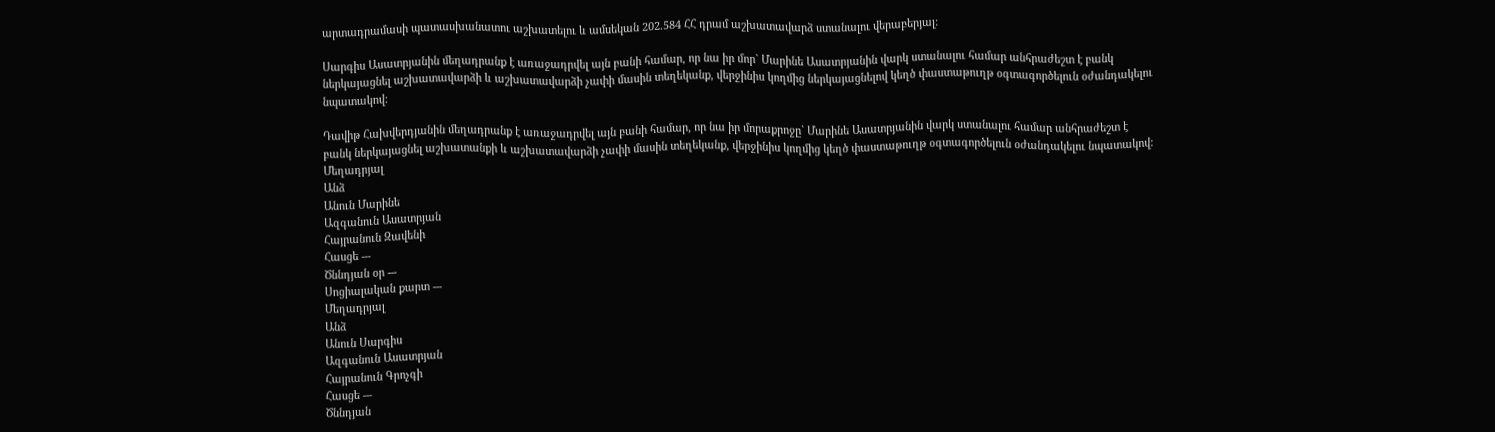արտադրամասի պատասխանատու աշխատելու և ամսեկան 202.584 ՀՀ դրամ աշխատավարձ ստանալու վերաբերյալ:

Սարգիս Ասատրյանին մեղադրանք է առաջադրվել այն բանի համար, որ նա իր մոր` Մարինե Ասատրյանին վարկ ստանալու համար անհրաժեշտ է բանկ ներկայացնել աշխատավարձի և աշխատավարձի չափի մասին տեղեկանք, վերջինիս կողմից ներկայացնելով կեղծ փաստաթուղթ օգտագործելուն օժանդակելու նպատակով:

Դավիթ Հախվերդյանին մեղադրանք է առաջադրվել այն բանի համար, որ նա իր մորաքրոջը` Մարինե Ասատրյանին վարկ ստանալու համար անհրաժեշտ է բանկ ներկայացնել աշխատանքի և աշխատավարձի չափի մասին տեղեկանք, վերջինիս կողմից կեղծ փաստաթուղթ օգտագործելուն օժանդակելու նպատակով:
Մեղադրյալ
Անձ
Անուն Մարինե
Ազգանուն Ասատրյան
Հայրանուն Զավենի
Հասցե ---
Ծննդյան օր ---
Սոցիալական քարտ ---
Մեղադրյալ
Անձ
Անուն Սարգիս
Ազգանուն Ասատրյան
Հայրանուն Գրոչգի
Հասցե ---
Ծննդյան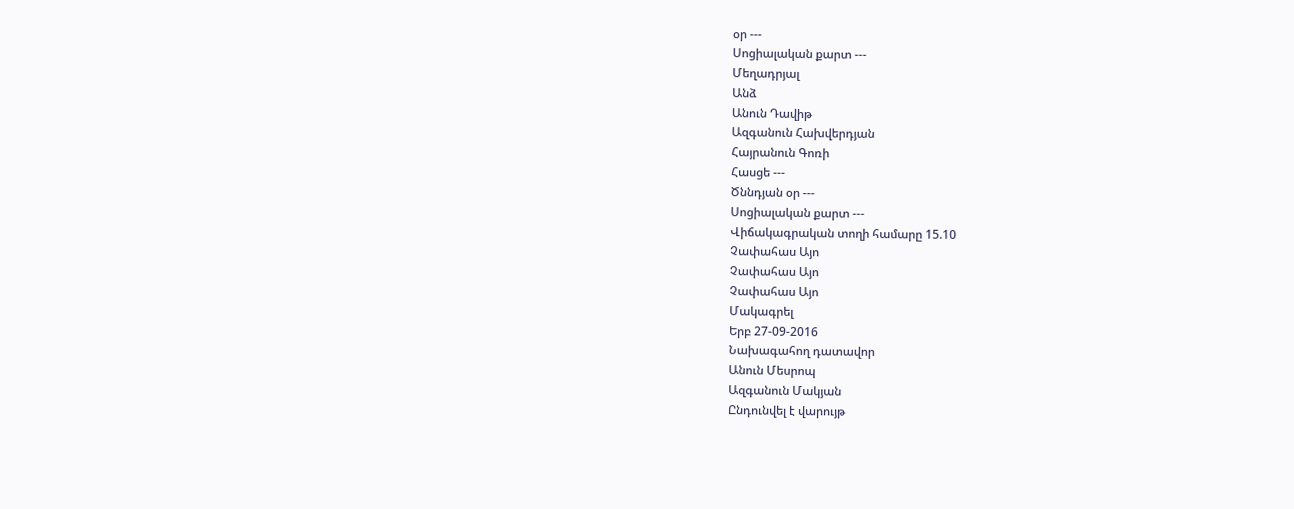օր ---
Սոցիալական քարտ ---
Մեղադրյալ
Անձ
Անուն Դավիթ
Ազգանուն Հախվերդյան
Հայրանուն Գոռի
Հասցե ---
Ծննդյան օր ---
Սոցիալական քարտ ---
Վիճակագրական տողի համարը 15.10
Չափահաս Այո
Չափահաս Այո
Չափահաս Այո
Մակագրել
Երբ 27-09-2016
Նախագահող դատավոր
Անուն Մեսրոպ
Ազգանուն Մակյան
Ընդունվել է վարույթ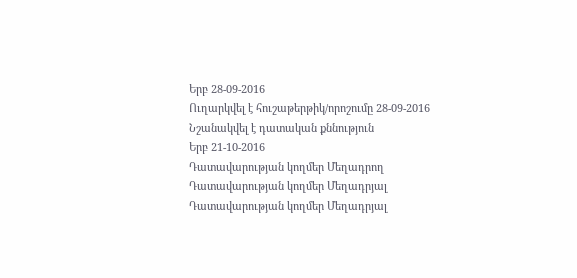Երբ 28-09-2016
Ուղարկվել է հուշաթերթիկ/որոշումը 28-09-2016
Նշանակվել է դատական քննություն
Երբ 21-10-2016
Դատավարության կողմեր Մեղադրող
Դատավարության կողմեր Մեղադրյալ
Դատավարության կողմեր Մեղադրյալ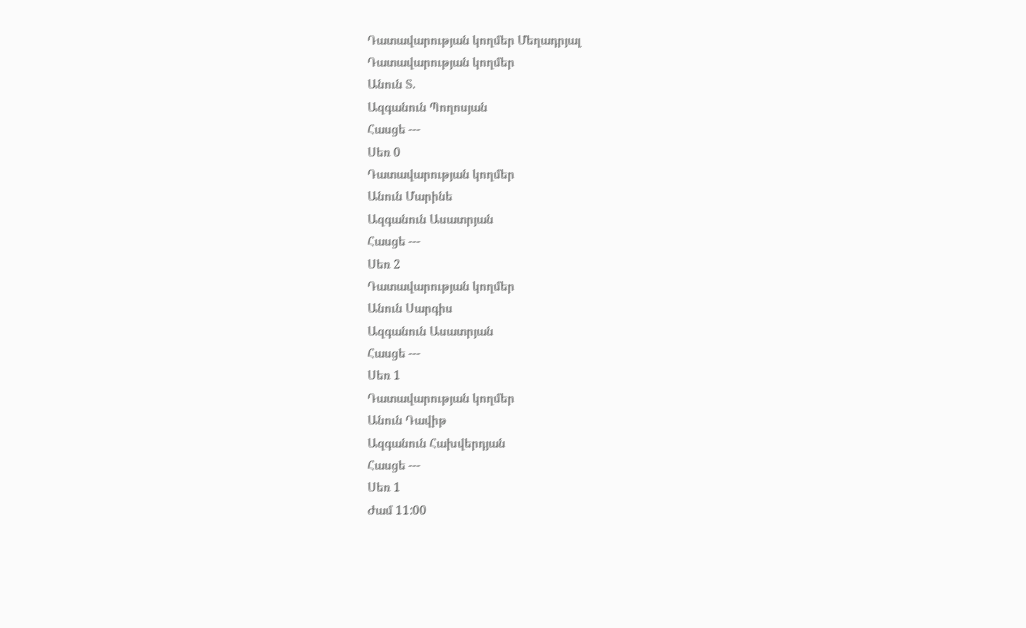Դատավարության կողմեր Մեղադրյալ
Դատավարության կողմեր
Անուն Տ.
Ազգանուն Պողոսյան
Հասցե ---
Սեռ 0
Դատավարության կողմեր
Անուն Մարինե
Ազգանուն Ասատրյան
Հասցե ---
Սեռ 2
Դատավարության կողմեր
Անուն Սարգիս
Ազգանուն Ասատրյան
Հասցե ---
Սեռ 1
Դատավարության կողմեր
Անուն Դավիթ
Ազգանուն Հախվերդյան
Հասցե ---
Սեռ 1
Ժամ 11:00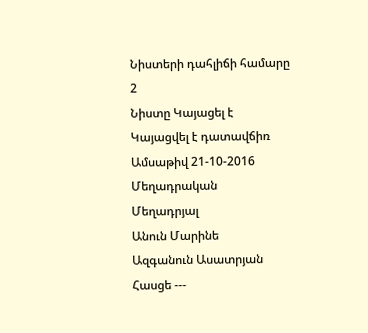Նիստերի դահլիճի համարը 2
Նիստը Կայացել է
Կայացվել է դատավճիռ
Ամսաթիվ 21-10-2016
Մեղադրական
Մեղադրյալ
Անուն Մարինե
Ազգանուն Ասատրյան
Հասցե ---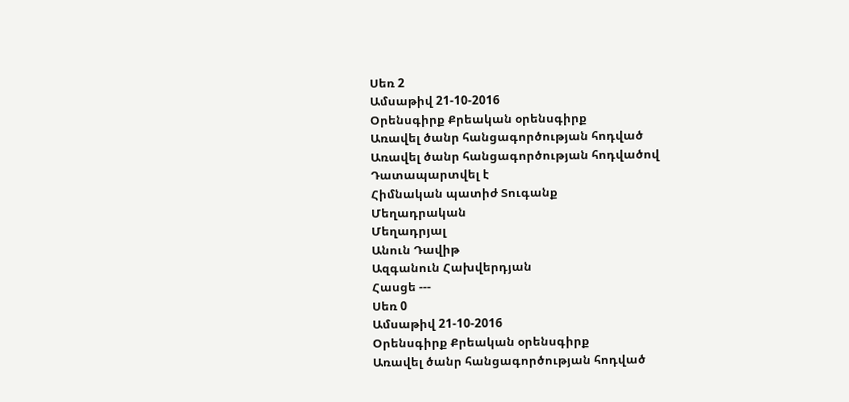Սեռ 2
Ամսաթիվ 21-10-2016
Օրենսգիրք Քրեական օրենսգիրք
Առավել ծանր հանցագործության հոդված
Առավել ծանր հանցագործության հոդվածով Դատապարտվել է
Հիմնական պատիժ Տուգանք
Մեղադրական
Մեղադրյալ
Անուն Դավիթ
Ազգանուն Հախվերդյան
Հասցե ---
Սեռ 0
Ամսաթիվ 21-10-2016
Օրենսգիրք Քրեական օրենսգիրք
Առավել ծանր հանցագործության հոդված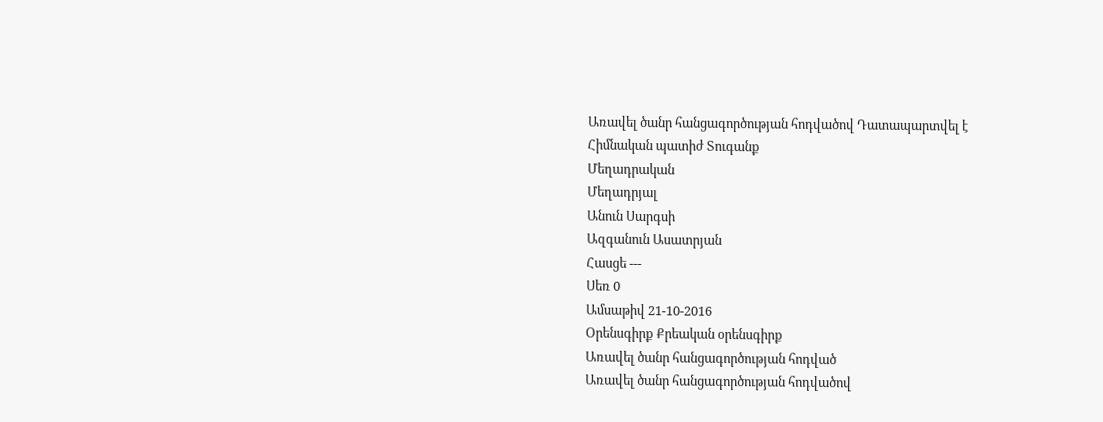Առավել ծանր հանցագործության հոդվածով Դատապարտվել է
Հիմնական պատիժ Տուգանք
Մեղադրական
Մեղադրյալ
Անուն Սարգսի
Ազգանուն Ասատրյան
Հասցե ---
Սեռ 0
Ամսաթիվ 21-10-2016
Օրենսգիրք Քրեական օրենսգիրք
Առավել ծանր հանցագործության հոդված
Առավել ծանր հանցագործության հոդվածով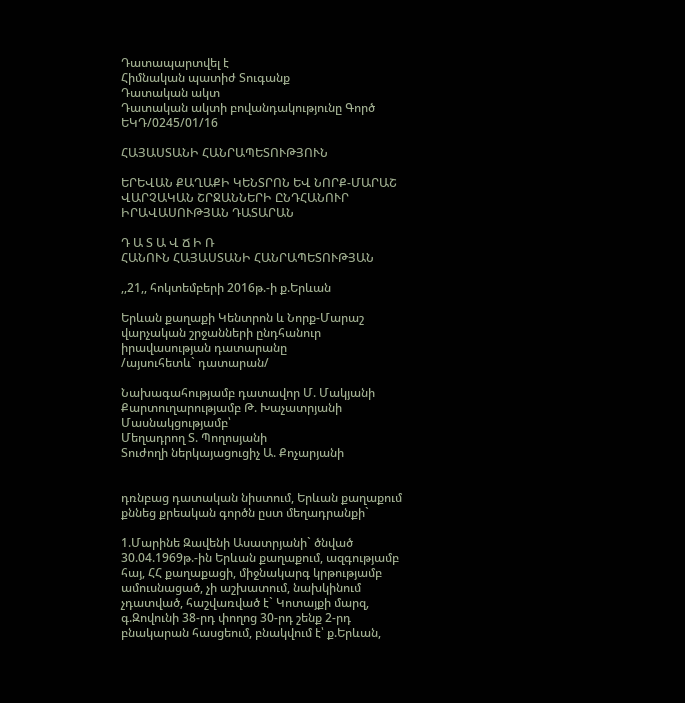Դատապարտվել է
Հիմնական պատիժ Տուգանք
Դատական ակտ
Դատական ակտի բովանդակությունը Գործ
ԵԿԴ/0245/01/16

ՀԱՅԱՍՏԱՆԻ ՀԱՆՐԱՊԵՏՈՒԹՅՈՒՆ

ԵՐԵՎԱՆ ՔԱՂԱՔԻ ԿԵՆՏՐՈՆ ԵՎ ՆՈՐՔ-ՄԱՐԱՇ ՎԱՐՉԱԿԱՆ ՇՐՋԱՆՆԵՐԻ ԸՆԴՀԱՆՈՒՐ ԻՐԱՎԱՍՈՒԹՅԱՆ ԴԱՏԱՐԱՆ

Դ Ա Տ Ա Վ Ճ Ի Ռ
ՀԱՆՈՒՆ ՀԱՅԱՍՏԱՆԻ ՀԱՆՐԱՊԵՏՈՒԹՅԱՆ

,,21,, հոկտեմբերի 2016թ.-ի ք.Երևան

Երևան քաղաքի Կենտրոն և Նորք-Մարաշ վարչական շրջանների ընդհանուր իրավասության դատարանը
/այսուհետև` դատարան/

Նախագահությամբ դատավոր Մ. Մակյանի
Քարտուղարությամբ Թ. Խաչատրյանի
Մասնակցությամբ՝
Մեղադրող Տ. Պողոսյանի
Տուժողի ներկայացուցիչ Ա. Քոչարյանի


դռնբաց դատական նիստում, Երևան քաղաքում քննեց քրեական գործն ըստ մեղադրանքի`

1.Մարինե Զավենի Ասատրյանի` ծնված 30.04.1969թ.-ին Երևան քաղաքում, ազգությամբ հայ, ՀՀ քաղաքացի, միջնակարգ կրթությամբ ամուսնացած, չի աշխատում, նախկինում չդատված, հաշվառված է` Կոտայքի մարզ, գ.Զովունի 38-րդ փողոց 30-րդ շենք 2-րդ բնակարան հասցեում, բնակվում է՝ ք.Երևան,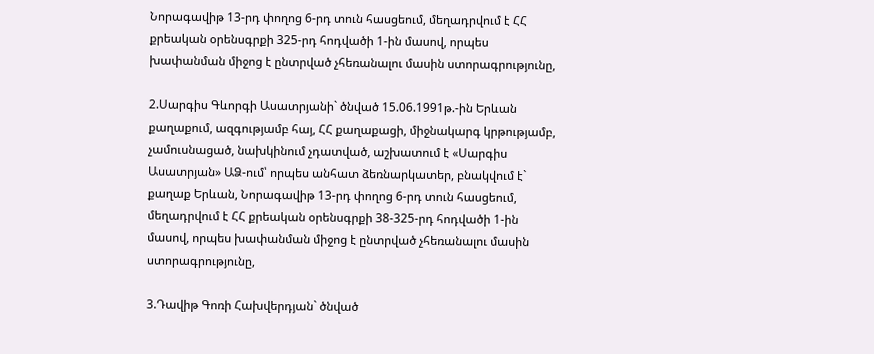Նորագավիթ 13-րդ փողոց 6-րդ տուն հասցեում, մեղադրվում է ՀՀ քրեական օրենսգրքի 325-րդ հոդվածի 1-ին մասով, որպես խափանման միջոց է ընտրված չհեռանալու մասին ստորագրությունը,

2.Սարգիս Գևորգի Ասատրյանի` ծնված 15.06.1991թ.-ին Երևան քաղաքում, ազգությամբ հայ, ՀՀ քաղաքացի, միջնակարգ կրթությամբ, չամուսնացած, նախկինում չդատված, աշխատում է «Սարգիս Ասատրյան» ԱՁ-ում՝ որպես անհատ ձեռնարկատեր, բնակվում է` քաղաք Երևան, Նորագավիթ 13-րդ փողոց 6-րդ տուն հասցեում, մեղադրվում է ՀՀ քրեական օրենսգրքի 38-325-րդ հոդվածի 1-ին մասով, որպես խափանման միջոց է ընտրված չհեռանալու մասին ստորագրությունը,

3.Դավիթ Գոռի Հախվերդյան` ծնված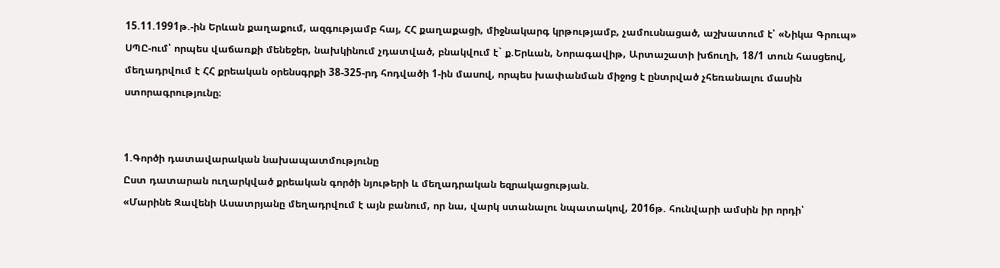15.11.1991թ.-ին Երևան քաղաքում, ազգությամբ հայ, ՀՀ քաղաքացի, միջնակարգ կրթությամբ, չամուսնացած, աշխատում է՝ «Նիկա Գրուպ» ՍՊԸ-ում՝ որպես վաճառքի մենեջեր, նախկինում չդատված, բնակվում է` ք.Երևան, Նորագավիթ, Արտաշատի խճուղի, 18/1 տուն հասցեով, մեղադրվում է ՀՀ քրեական օրենսգրքի 38-325-րդ հոդվածի 1-ին մասով, որպես խափանման միջոց է ընտրված չհեռանալու մասին ստորագրությունը։


1.Գործի դատավարական նախապատմությունը
Ըստ դատարան ուղարկված քրեական գործի նյութերի և մեղադրական եզրակացության.
«Մարինե Զավենի Ասատրյանը մեղադրվում է այն բանում, որ նա, վարկ ստանալու նպատակով, 2016թ. հունվարի ամսին իր որդի՝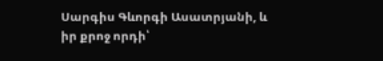Սարգիս Գևորգի Ասատրյանի, և իր քրոջ որդի՝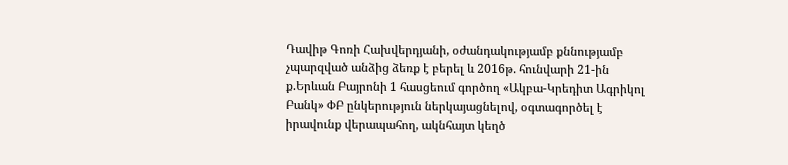Դավիթ Գոռի Հախվերդյանի, օժանդակությամբ քննությամբ չպարզված անձից ձեռք է բերել և 2016թ. հունվարի 21-ին ք.Երևան Բայրոնի 1 հասցեում գործող «Ակբա-Կրեդիտ Ագրիկոլ Բանկ» ՓԲ ընկերություն ներկայացնելով, օգտագործել է իրավունք վերապահող, ակնհայտ կեղծ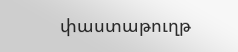փաստաթուղթ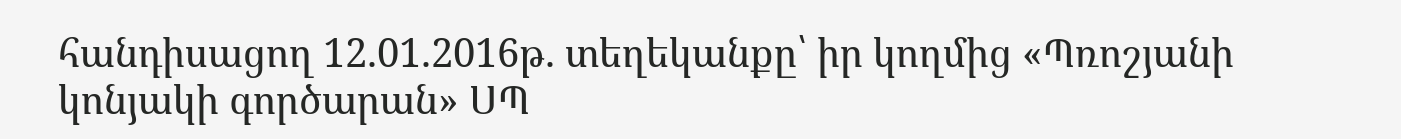հանդիսացող 12.01.2016թ. տեղեկանքը՝ իր կողմից «Պռոշյանի կոնյակի գործարան» ՍՊ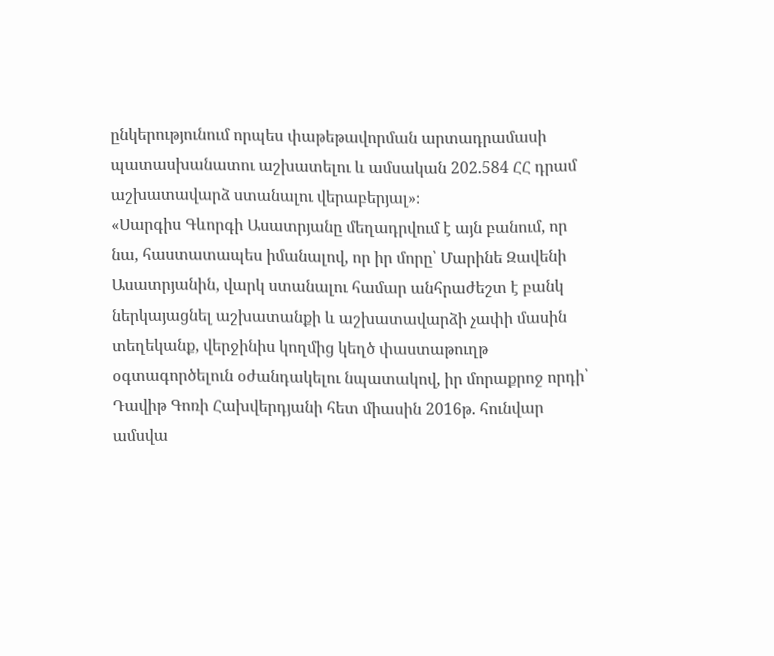ընկերությունում որպես փաթեթավորման արտադրամասի պատասխանատու աշխատելու և ամսական 202.584 ՀՀ դրամ աշխատավարձ ստանալու վերաբերյալ»։
«Սարգիս Գևորգի Ասատրյանը մեղադրվում է այն բանում, որ նա, հաստատապես իմանալով, որ իր մորը՝ Մարինե Զավենի Ասատրյանին, վարկ ստանալու համար անհրաժեշտ է բանկ ներկայացնել աշխատանքի և աշխատավարձի չափի մասին տեղեկանք, վերջինիս կողմից կեղծ փաստաթուղթ օգտագործելուն օժանդակելու նպատակով, իր մորաքրոջ որդի՝ Դավիթ Գոռի Հախվերդյանի հետ միասին 2016թ. հունվար ամսվա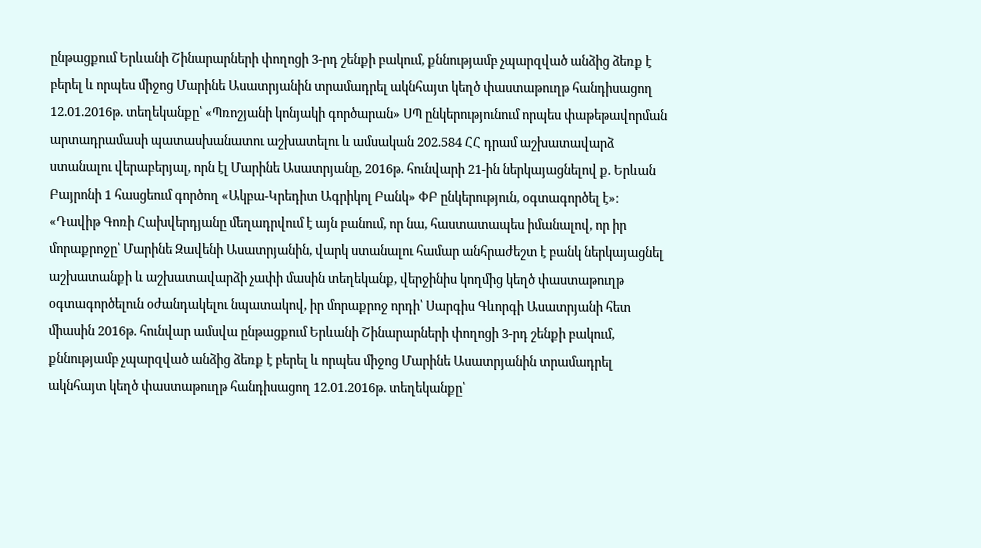ընթացքում Երևանի Շինարարների փողոցի 3-րդ շենքի բակում, քննությամբ չպարզված անձից ձեռք է բերել և որպես միջոց Մարինե Ասատրյանին տրամադրել ակնհայտ կեղծ փաստաթուղթ հանդիսացող 12.01.2016թ. տեղեկանքը՝ «Պռոշյանի կոնյակի գործարան» ՍՊ ընկերությունում որպես փաթեթավորման արտադրամասի պատասխանատու աշխատելու և ամսական 202.584 ՀՀ դրամ աշխատավարձ ստանալու վերաբերյալ, որն էլ Մարինե Ասատրյանը, 2016թ. հունվարի 21-ին ներկայացնելով ք. Երևան Բայրոնի 1 հասցեում գործող «Ակբա-Կրեդիտ Ագրիկոլ Բանկ» ՓԲ ընկերություն, օգտագործել է»։
«Դավիթ Գոռի Հախվերդյանը մեղադրվում է այն բանում, որ նա, հաստատապես իմանալով, որ իր մորաքրոջը՝ Մարինե Զավենի Ասատրյանին, վարկ ստանալու համար անհրաժեշտ է բանկ ներկայացնել աշխատանքի և աշխատավարձի չափի մասին տեղեկանք, վերջինիս կողմից կեղծ փաստաթուղթ օգտագործելուն օժանդակելու նպատակով, իր մորաքրոջ որդի՝ Սարգիս Գևորգի Ասատրյանի հետ միասին 2016թ. հունվար ամսվա ընթացքում Երևանի Շինարարների փողոցի 3-րդ շենքի բակում, քննությամբ չպարզված անձից ձեռք է բերել և որպես միջոց Մարինե Ասատրյանին տրամադրել ակնհայտ կեղծ փաստաթուղթ հանդիսացող 12.01.2016թ. տեղեկանքը՝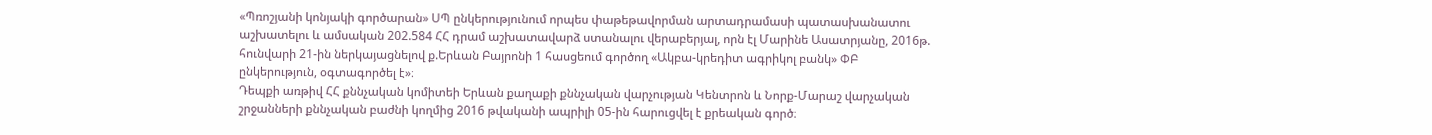«Պռոշյանի կոնյակի գործարան» ՍՊ ընկերությունում որպես փաթեթավորման արտադրամասի պատասխանատու աշխատելու և ամսական 202.584 ՀՀ դրամ աշխատավարձ ստանալու վերաբերյալ, որն էլ Մարինե Ասատրյանը, 2016թ. հունվարի 21-ին ներկայացնելով ք.Երևան Բայրոնի 1 հասցեում գործող «Ակբա-կրեդիտ ագրիկոլ բանկ» ՓԲ ընկերություն, օգտագործել է»։
Դեպքի առթիվ ՀՀ քննչական կոմիտեի Երևան քաղաքի քննչական վարչության Կենտրոն և Նորք-Մարաշ վարչական շրջանների քննչական բաժնի կողմից 2016 թվականի ապրիլի 05-ին հարուցվել է քրեական գործ։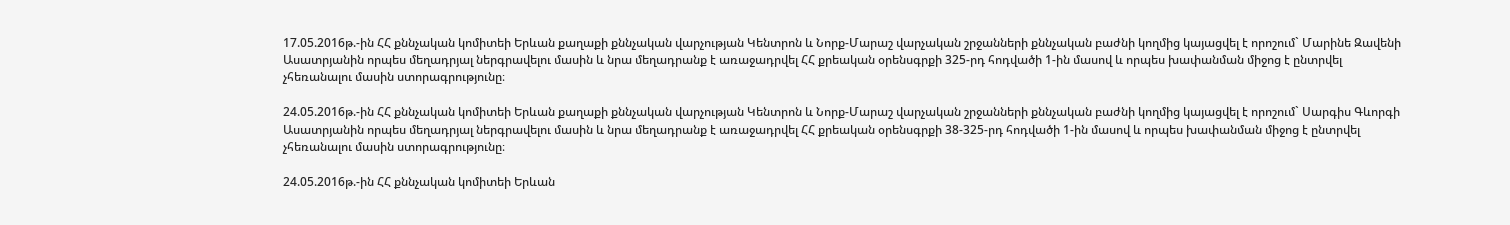17.05.2016թ.-ին ՀՀ քննչական կոմիտեի Երևան քաղաքի քննչական վարչության Կենտրոն և Նորք-Մարաշ վարչական շրջանների քննչական բաժնի կողմից կայացվել է որոշում` Մարինե Զավենի Ասատրյանին որպես մեղադրյալ ներգրավելու մասին և նրա մեղադրանք է առաջադրվել ՀՀ քրեական օրենսգրքի 325-րդ հոդվածի 1-ին մասով և որպես խափանման միջոց է ընտրվել չհեռանալու մասին ստորագրությունը։

24.05.2016թ.-ին ՀՀ քննչական կոմիտեի Երևան քաղաքի քննչական վարչության Կենտրոն և Նորք-Մարաշ վարչական շրջանների քննչական բաժնի կողմից կայացվել է որոշում` Սարգիս Գևորգի Ասատրյանին որպես մեղադրյալ ներգրավելու մասին և նրա մեղադրանք է առաջադրվել ՀՀ քրեական օրենսգրքի 38-325-րդ հոդվածի 1-ին մասով և որպես խափանման միջոց է ընտրվել չհեռանալու մասին ստորագրությունը։

24.05.2016թ.-ին ՀՀ քննչական կոմիտեի Երևան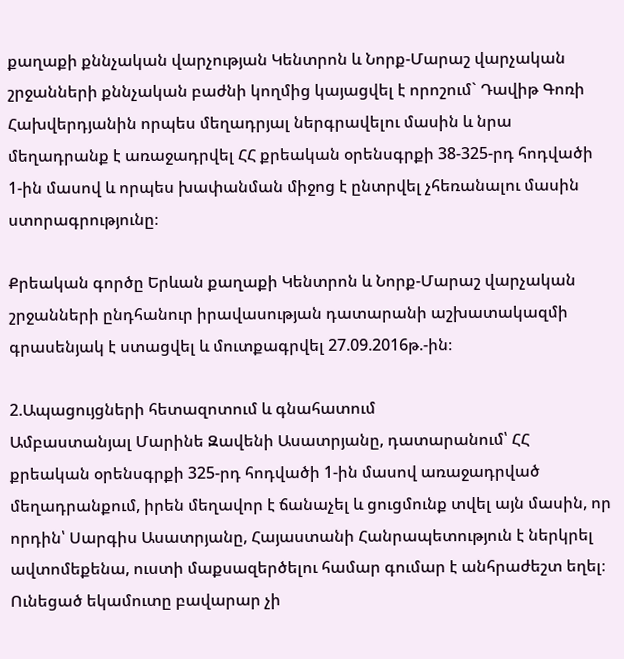քաղաքի քննչական վարչության Կենտրոն և Նորք-Մարաշ վարչական շրջանների քննչական բաժնի կողմից կայացվել է որոշում` Դավիթ Գոռի Հախվերդյանին որպես մեղադրյալ ներգրավելու մասին և նրա մեղադրանք է առաջադրվել ՀՀ քրեական օրենսգրքի 38-325-րդ հոդվածի 1-ին մասով և որպես խափանման միջոց է ընտրվել չհեռանալու մասին ստորագրությունը։

Քրեական գործը Երևան քաղաքի Կենտրոն և Նորք-Մարաշ վարչական շրջանների ընդհանուր իրավասության դատարանի աշխատակազմի գրասենյակ է ստացվել և մուտքագրվել 27.09.2016թ.-ին։

2.Ապացույցների հետազոտում և գնահատում
Ամբաստանյալ Մարինե Զավենի Ասատրյանը, դատարանում՝ ՀՀ քրեական օրենսգրքի 325-րդ հոդվածի 1-ին մասով առաջադրված մեղադրանքում, իրեն մեղավոր է ճանաչել և ցուցմունք տվել այն մասին, որ որդին՝ Սարգիս Ասատրյանը, Հայաստանի Հանրապետություն է ներկրել ավտոմեքենա, ուստի մաքսազերծելու համար գումար է անհրաժեշտ եղել։ Ունեցած եկամուտը բավարար չի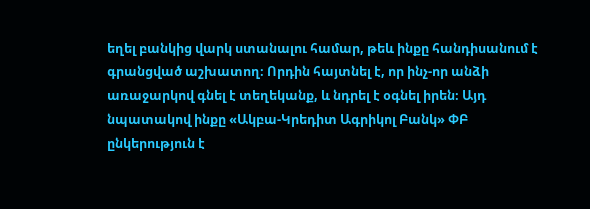եղել բանկից վարկ ստանալու համար, թեև ինքը հանդիսանում է գրանցված աշխատող։ Որդին հայտնել է, որ ինչ-որ անձի առաջարկով գնել է տեղեկանք, և նդրել է օգնել իրեն։ Այդ նպատակով ինքը «Ակբա-Կրեդիտ Ագրիկոլ Բանկ» ՓԲ ընկերություն է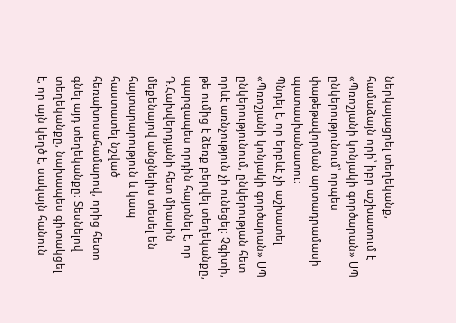ներկայացրել տեղեկանք, համաձայն որի՝ իբր աշխատում է «Պռոշյանի կոնյակի գործարան» ՍՊ ընկերությունում՝ որպես փաթեթավորման արտադրամասի պատասխանատու։
Պնդել է, որ երբևէ չի աշխատել «Պռոշյանի կոնյակի գործարան» ՍՊ ընկերությունում, ընկերության հետ որևէ առնչություն չի ունեցել։ Չգիտի, թե ումից է ձեռք բերվել տեղեկանքը, պարզապես որդին հայտնել է, որ Դ.Հախվերդյանի հետ միասին մեքենայով անցնելիս տեսել են հայտարարություն և կապ հաստատել նշված հեռախոսահամարով, որից հետո գնել այդ տեղեկանքը։ Տեսնելով տեղեկանքը, նախապես գիտակցել է, որ այն կեղծ է, սակայն հանուն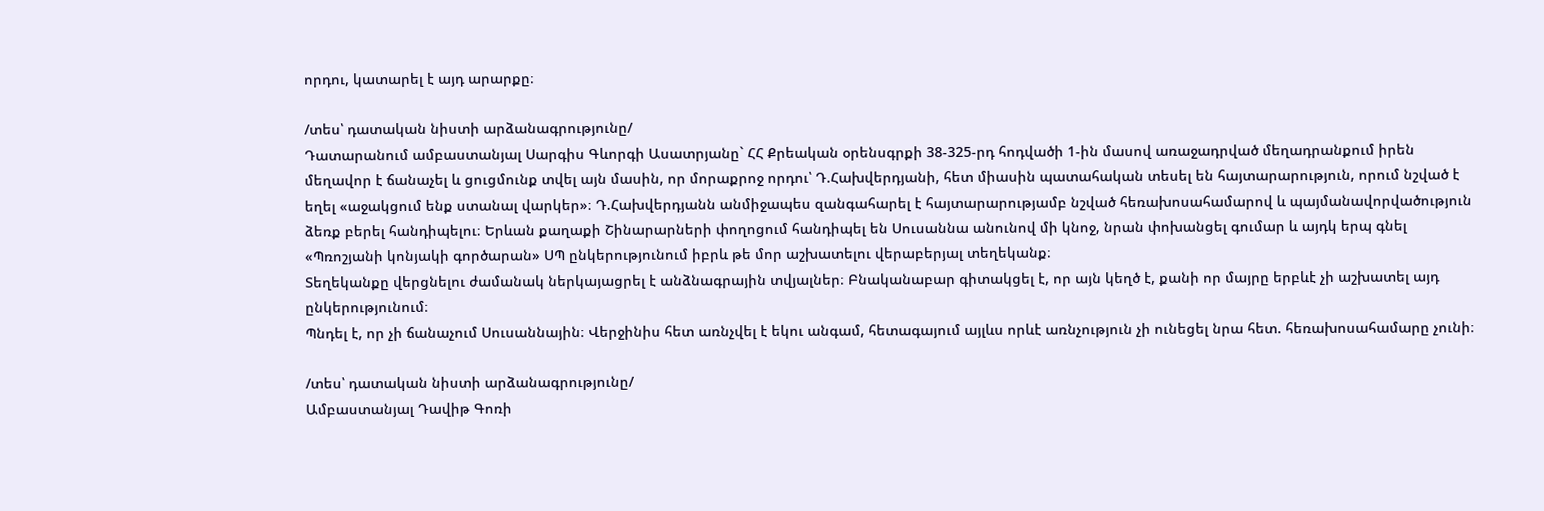որդու, կատարել է այդ արարքը։

/տես՝ դատական նիստի արձանագրությունը/
Դատարանում ամբաստանյալ Սարգիս Գևորգի Ասատրյանը` ՀՀ Քրեական օրենսգրքի 38-325-րդ հոդվածի 1-ին մասով առաջադրված մեղադրանքում իրեն մեղավոր է ճանաչել և ցուցմունք տվել այն մասին, որ մորաքրոջ որդու՝ Դ.Հախվերդյանի, հետ միասին պատահական տեսել են հայտարարություն, որում նշված է եղել «աջակցում ենք ստանալ վարկեր»։ Դ.Հախվերդյանն անմիջապես զանգահարել է հայտարարությամբ նշված հեռախոսահամարով և պայմանավորվածություն ձեռք բերել հանդիպելու։ Երևան քաղաքի Շինարարների փողոցում հանդիպել են Սուսաննա անունով մի կնոջ, նրան փոխանցել գումար և այդկ երպ գնել «Պռոշյանի կոնյակի գործարան» ՍՊ ընկերությունում իբրև թե մոր աշխատելու վերաբերյալ տեղեկանք։
Տեղեկանքը վերցնելու ժամանակ ներկայացրել է անձնագրային տվյալներ։ Բնականաբար գիտակցել է, որ այն կեղծ է, քանի որ մայրը երբևէ չի աշխատել այդ ընկերությունում։
Պնդել է, որ չի ճանաչում Սուսաննային։ Վերջինիս հետ առնչվել է եկու անգամ, հետագայում այլևս որևէ առնչություն չի ունեցել նրա հետ. հեռախոսահամարը չունի։

/տես՝ դատական նիստի արձանագրությունը/
Ամբաստանյալ Դավիթ Գոռի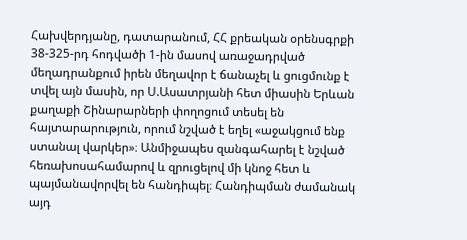Հախվերդյանը, դատարանում, ՀՀ քրեական օրենսգրքի 38-325-րդ հոդվածի 1-ին մասով առաջադրված մեղադրանքում իրեն մեղավոր է ճանաչել և ցուցմունք է տվել այն մասին, որ Ս.Ասատրյանի հետ միասին Երևան քաղաքի Շինարարների փողոցում տեսել են հայտարարություն, որում նշված է եղել «աջակցում ենք ստանալ վարկեր»։ Անմիջապես զանգահարել է նշված հեռախոսահամարով և զրուցելով մի կնոջ հետ և պայմանավորվել են հանդիպել։ Հանդիպման ժամանակ այդ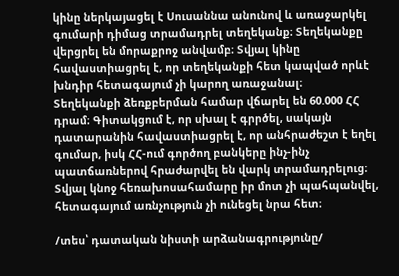կինը ներկայացել է Սուսաննա անունով և առաջարկել գումարի դիմաց տրամադրել տեղեկանք։ Տեղեկանքը վերցրել են մորաքրոջ անվամբ։ Տվյալ կինը հավաստիացրել է, որ տեղեկանքի հետ կապված որևէ խնդիր հետագայում չի կարող առաջանալ։
Տեղեկանքի ձեռքբերման համար վճարել են 60.000 ՀՀ դրամ։ Գիտակցում է, որ սխալ է գրրծել, սակայն դատարանին հավաստիացրել է, որ անհրաժեշտ է եղել գումար, իսկ ՀՀ-ում գործող բանկերը ինչ-ինչ պատճառներով հրաժարվել են վարկ տրամադրելուց։ Տվյալ կնոջ հեռախոսահամարը իր մոտ չի պահպանվել, հետագայում առնչություն չի ունեցել նրա հետ։

/տես՝ դատական նիստի արձանագրությունը/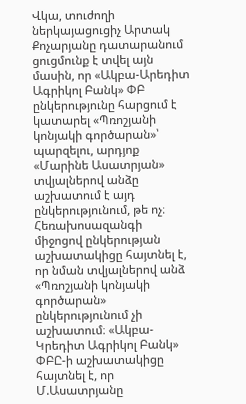Վկա, տուժողի ներկայացուցիչ Արտակ Քոչարյանը դատարանում ցուցմունք է տվել այն մասին, որ «Ակբա-Արեդիտ Ագրիկոլ Բանկ» ՓԲ ընկերությունը հարցում է կատարել «Պռոշյանի կոնյակի գործարան»՝ պարզելու, արդյոք «Մարինե Ասատրյան» տվյալներով անձը աշխատում է այդ ընկերությունում, թե ոչ։ Հեռախոսազանգի միջոցով ընկերության աշխատակիցը հայտնել է, որ նման տվյալներով անձ «Պռոշյանի կոնյակի գործարան» ընկերությունում չի աշխատում։ «Ակբա-Կրեդիտ Ագրիկոլ Բանկ» ՓԲԸ-ի աշխատակիցը հայտնել է, որ Մ.Ասատրյանը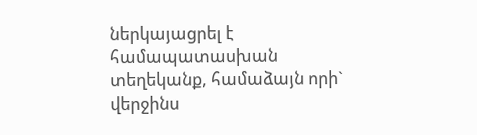ներկայացրել է համապատասխան տեղեկանք, համաձայն որի` վերջինս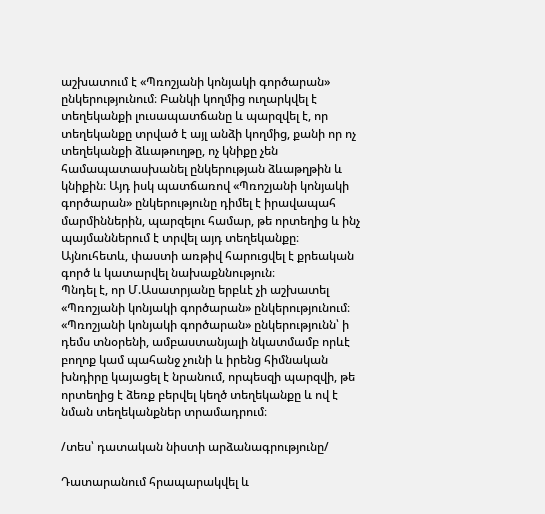աշխատում է «Պռոշյանի կոնյակի գործարան» ընկերությունում։ Բանկի կողմից ուղարկվել է տեղեկանքի լուսապատճանը և պարզվել է, որ տեղեկանքը տրված է այլ անձի կողմից, քանի որ ոչ տեղեկանքի ձևաթուղթը, ոչ կնիքը չեն համապատասխանել ընկերության ձևաթղթին և կնիքին։ Այդ իսկ պատճառով «Պռոշյանի կոնյակի գործարան» ընկերությունը դիմել է իրավապահ մարմիններին, պարզելու համար, թե որտեղից և ինչ պայմաններում է տրվել այդ տեղեկանքը։ Այնուհետև, փաստի առթիվ հարուցվել է քրեական գործ և կատարվել նախաքննություն։
Պնդել է, որ Մ.Ասատրյանը երբևէ չի աշխատել «Պռոշյանի կոնյակի գործարան» ընկերությունում։
«Պռոշյանի կոնյակի գործարան» ընկերությունն՝ ի դեմս տնօրենի, ամբաստանյալի նկատմամբ որևէ բողոք կամ պահանջ չունի և իրենց հիմնական խնդիրը կայացել է նրանում, որպեսզի պարզվի, թե որտեղից է ձեռք բերվել կեղծ տեղեկանքը և ով է նման տեղեկանքներ տրամադրում։

/տես՝ դատական նիստի արձանագրությունը/

Դատարանում հրապարակվել և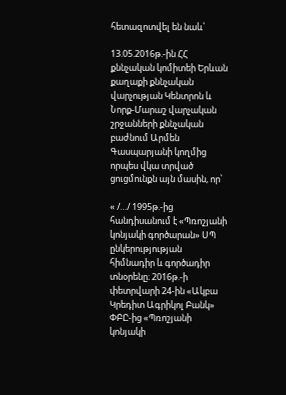հետազոտվել են նաև՝

13.05.2016թ.-ին ՀՀ քննչական կոմիտեի Երևան քաղաքի քննչական վարչության Կենտրոն և Նորք-Մարաշ վարչական շրջանների քննչական բաժնում Արմեն Գասպարյանի կողմից որպես վկա տրված ցուցմունքն այն մասին, որ՝

« /…/ 1995թ.-ից հանդիսանում է «Պռոշյանի կոնյակի գործարան» ՍՊ ընկերությության հիմնադիր և գործադիր տնօրենը։ 2016թ.-ի փետրվարի 24-ին «Ակբա Կրեդիտ Ագրիկոլ Բանկ» ՓԲԸ-ից «Պռոշյանի կոնյակի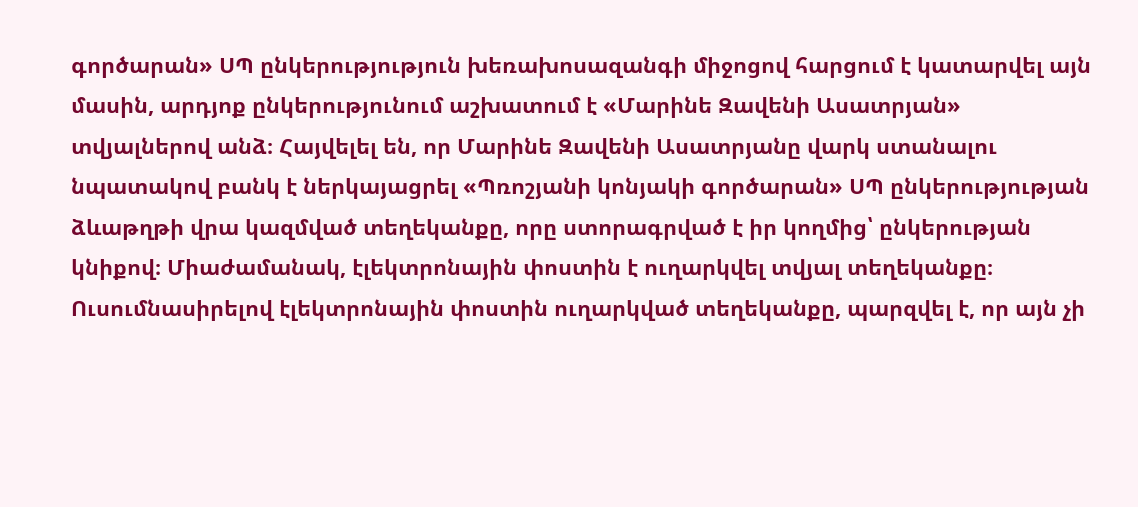գործարան» ՍՊ ընկերությություն խեռախոսազանգի միջոցով հարցում է կատարվել այն մասին, արդյոք ընկերությունում աշխատում է «Մարինե Զավենի Ասատրյան» տվյալներով անձ։ Հայվելել են, որ Մարինե Զավենի Ասատրյանը վարկ ստանալու նպատակով բանկ է ներկայացրել «Պռոշյանի կոնյակի գործարան» ՍՊ ընկերությության ձևաթղթի վրա կազմված տեղեկանքը, որը ստորագրված է իր կողմից՝ ընկերության կնիքով։ Միաժամանակ, էլեկտրոնային փոստին է ուղարկվել տվյալ տեղեկանքը։ Ուսումնասիրելով էլեկտրոնային փոստին ուղարկված տեղեկանքը, պարզվել է, որ այն չի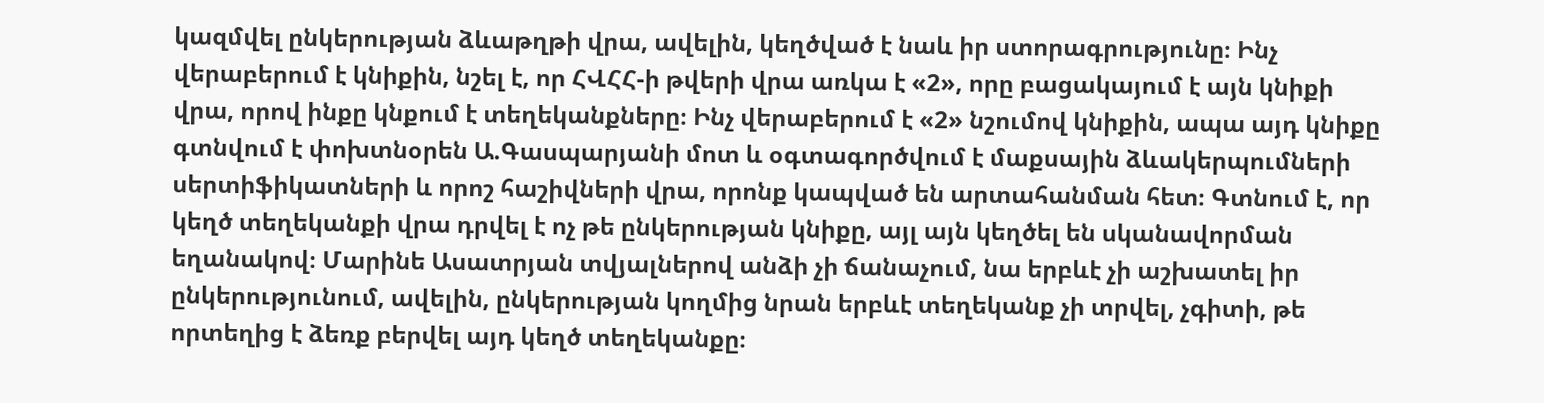կազմվել ընկերության ձևաթղթի վրա, ավելին, կեղծված է նաև իր ստորագրությունը։ Ինչ վերաբերում է կնիքին, նշել է, որ ՀՎՀՀ-ի թվերի վրա առկա է «2», որը բացակայում է այն կնիքի վրա, որով ինքը կնքում է տեղեկանքները։ Ինչ վերաբերում է «2» նշումով կնիքին, ապա այդ կնիքը գտնվում է փոխտնօրեն Ա.Գասպարյանի մոտ և օգտագործվում է մաքսային ձևակերպումների սերտիֆիկատների և որոշ հաշիվների վրա, որոնք կապված են արտահանման հետ։ Գտնում է, որ կեղծ տեղեկանքի վրա դրվել է ոչ թե ընկերության կնիքը, այլ այն կեղծել են սկանավորման եղանակով։ Մարինե Ասատրյան տվյալներով անձի չի ճանաչում, նա երբևէ չի աշխատել իր ընկերությունում, ավելին, ընկերության կողմից նրան երբևէ տեղեկանք չի տրվել, չգիտի, թե որտեղից է ձեռք բերվել այդ կեղծ տեղեկանքը։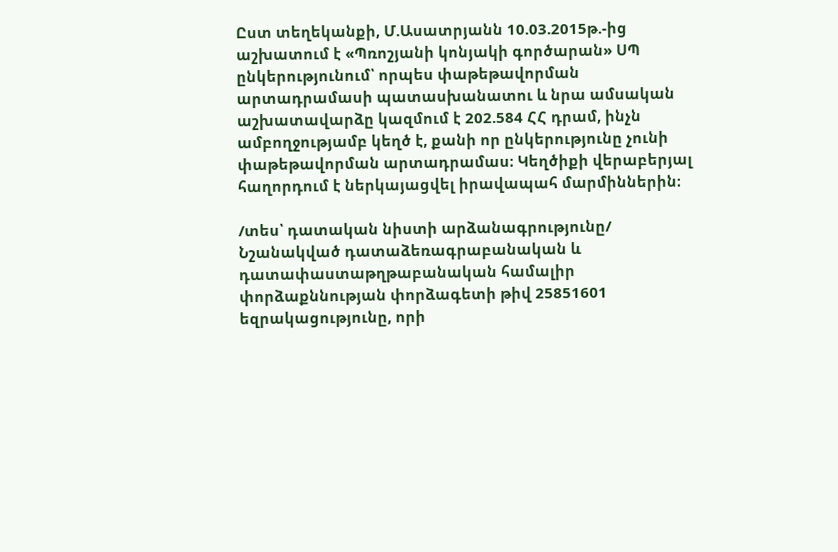Ըստ տեղեկանքի, Մ.Ասատրյանն 10.03.2015թ.-ից աշխատում է «Պռոշյանի կոնյակի գործարան» ՍՊ ընկերությունում՝ որպես փաթեթավորման արտադրամասի պատասխանատու և նրա ամսական աշխատավարձը կազմում է 202.584 ՀՀ դրամ, ինչն ամբողջությամբ կեղծ է, քանի որ ընկերությունը չունի փաթեթավորման արտադրամաս։ Կեղծիքի վերաբերյալ հաղորդում է ներկայացվել իրավապահ մարմիններին։

/տես՝ դատական նիստի արձանագրությունը/
Նշանակված դատաձեռագրաբանական և դատափաստաթղթաբանական համալիր փորձաքննության փորձագետի թիվ 25851601 եզրակացությունը, որի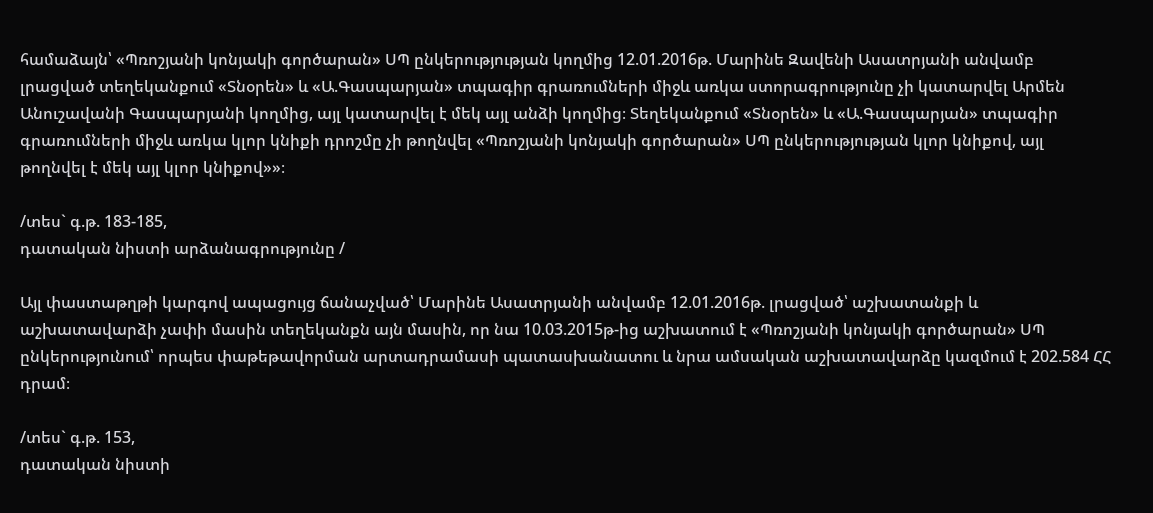համաձայն՝ «Պռոշյանի կոնյակի գործարան» ՍՊ ընկերությության կողմից 12.01.2016թ. Մարինե Զավենի Ասատրյանի անվամբ լրացված տեղեկանքում «Տնօրեն» և «Ա.Գասպարյան» տպագիր գրառումների միջև առկա ստորագրությունը չի կատարվել Արմեն Անուշավանի Գասպարյանի կողմից, այլ կատարվել է մեկ այլ անձի կողմից։ Տեղեկանքում «Տնօրեն» և «Ա.Գասպարյան» տպագիր գրառումների միջև առկա կլոր կնիքի դրոշմը չի թողնվել «Պռոշյանի կոնյակի գործարան» ՍՊ ընկերությության կլոր կնիքով, այլ թողնվել է մեկ այլ կլոր կնիքով»»։

/տես` գ.թ. 183-185,
դատական նիստի արձանագրությունը /

Այլ փաստաթղթի կարգով ապացույց ճանաչված՝ Մարինե Ասատրյանի անվամբ 12.01.2016թ. լրացված՝ աշխատանքի և աշխատավարձի չափի մասին տեղեկանքն այն մասին, որ նա 10.03.2015թ-ից աշխատում է «Պռոշյանի կոնյակի գործարան» ՍՊ ընկերությունում՝ որպես փաթեթավորման արտադրամասի պատասխանատու և նրա ամսական աշխատավարձը կազմում է 202.584 ՀՀ դրամ։

/տես` գ.թ. 153,
դատական նիստի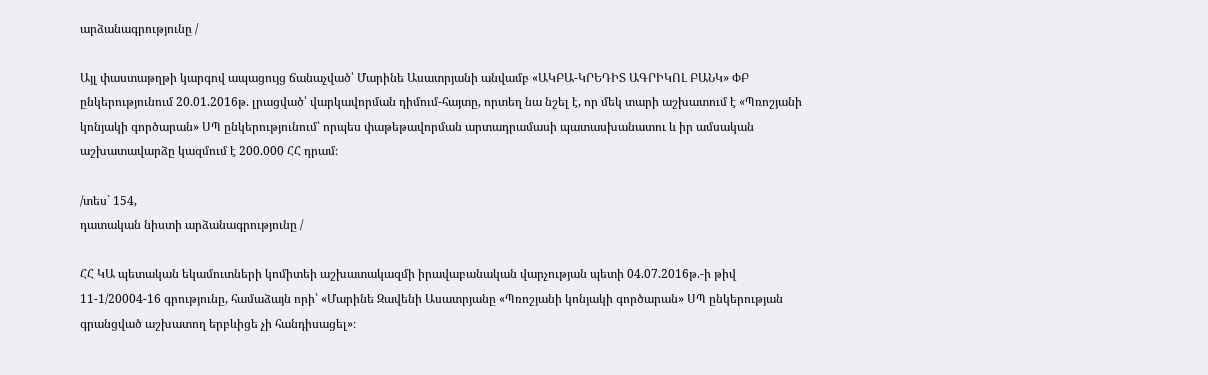արձանագրությունը /

Այլ փաստաթղթի կարգով ապացույց ճանաչված՝ Մարինե Ասատրյանի անվամբ «ԱԿԲԱ-ԿՐԵԴԻՏ ԱԳՐԻԿՈԼ ԲԱՆԿ» ՓԲ ընկերությունում 20.01.2016թ. լրացված՝ վարկավորման դիմում-հայտը, որտեղ նա նշել է, որ մեկ տարի աշխատում է «Պռոշյանի կոնյակի գործարան» ՍՊ ընկերությունում՝ որպես փաթեթավորման արտադրամասի պատասխանատու և իր ամսական աշխատավարձը կազմում է 200.000 ՀՀ դրամ։

/տես` 154,
դատական նիստի արձանագրությունը /

ՀՀ ԿԱ պետական եկամուտների կոմիտեի աշխատակազմի իրավաբանական վարչության պետի 04.07.2016թ.-ի թիվ 11-1/20004-16 գրությունը, համաձայն որի՝ «Մարինե Զավենի Ասատրյանը «Պռոշյանի կոնյակի գործարան» ՍՊ ընկերության գրանցված աշխատող երբևիցե չի հանդիսացել»։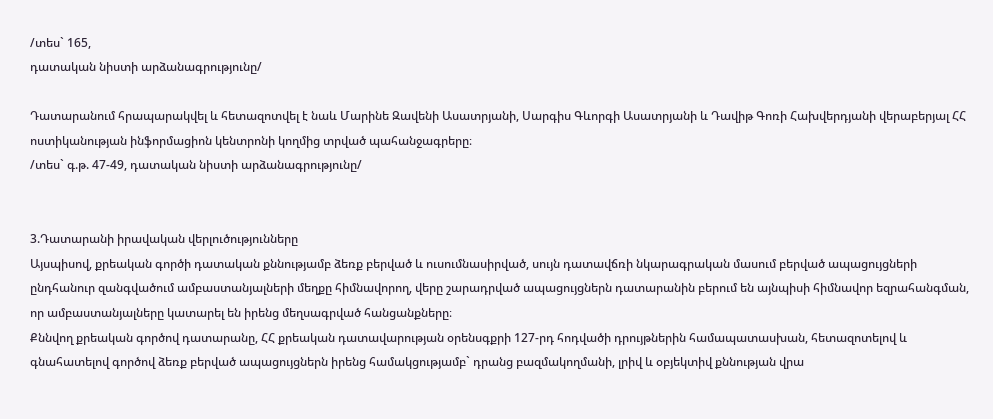/տես` 165,
դատական նիստի արձանագրությունը/

Դատարանում հրապարակվել և հետազոտվել է նաև Մարինե Զավենի Ասատրյանի, Սարգիս Գևորգի Ասատրյանի և Դավիթ Գոռի Հախվերդյանի վերաբերյալ ՀՀ ոստիկանության ինֆորմացիոն կենտրոնի կողմից տրված պահանջագրերը։
/տես` գ.թ. 47-49, դատական նիստի արձանագրությունը/


3.Դատարանի իրավական վերլուծությունները
Այսպիսով, քրեական գործի դատական քննությամբ ձեռք բերված և ուսումնասիրված, սույն դատավճռի նկարագրական մասում բերված ապացույցների ընդհանուր զանգվածում ամբաստանյալների մեղքը հիմնավորող, վերը շարադրված ապացույցներն դատարանին բերում են այնպիսի հիմնավոր եզրահանգման, որ ամբաստանյալները կատարել են իրենց մեղսագրված հանցանքները։
Քննվող քրեական գործով դատարանը, ՀՀ քրեական դատավարության օրենսգքրի 127-րդ հոդվածի դրույթներին համապատասխան, հետազոտելով և գնահատելով գործով ձեռք բերված ապացույցներն իրենց համակցությամբ` դրանց բազմակողմանի, լրիվ և օբյեկտիվ քննության վրա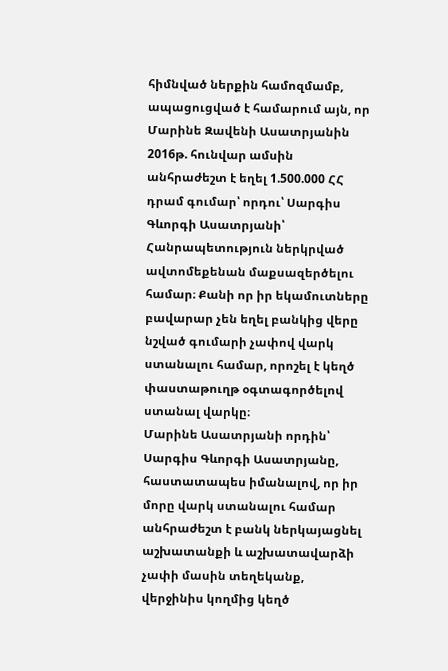հիմնված ներքին համոզմամբ, ապացուցված է համարում այն, որ Մարինե Զավենի Ասատրյանին 2016թ. հունվար ամսին անհրաժեշտ է եղել 1.500.000 ՀՀ դրամ գումար՝ որդու՝ Սարգիս Գևորգի Ասատրյանի՝ Հանրապետություն ներկրված ավտոմեքենան մաքսազերծելու համար։ Քանի որ իր եկամուտները բավարար չեն եղել բանկից վերը նշված գումարի չափով վարկ ստանալու համար, որոշել է կեղծ փաստաթուղթ օգտագործելով ստանալ վարկը։
Մարինե Ասատրյանի որդին՝ Սարգիս Գևորգի Ասատրյանը, հաստատապես իմանալով, որ իր մորը վարկ ստանալու համար անհրաժեշտ է բանկ ներկայացնել աշխատանքի և աշխատավարձի չափի մասին տեղեկանք, վերջինիս կողմից կեղծ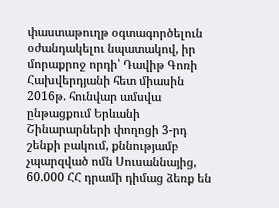փաստաթուղթ օգտագործելուն օժանդակելու նպատակով, իր մորաքրոջ որդի՝ Դավիթ Գոռի Հախվերդյանի հետ միասին 2016թ. հունվար ամսվա ընթացքում Երևանի Շինարարների փողոցի 3-րդ շենքի բակում, քննությամբ չպարզված ոմն Սուսաննայից, 60.000 ՀՀ դրամի դիմաց ձեռք են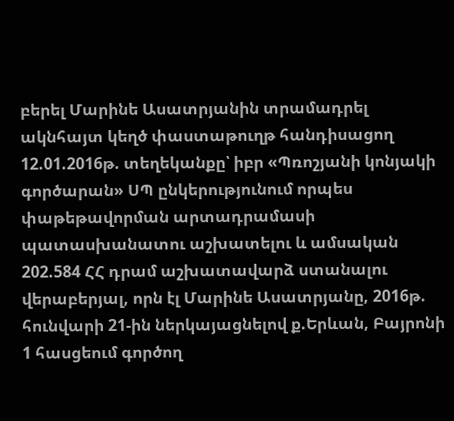բերել Մարինե Ասատրյանին տրամադրել ակնհայտ կեղծ փաստաթուղթ հանդիսացող 12.01.2016թ. տեղեկանքը՝ իբր «Պռոշյանի կոնյակի գործարան» ՍՊ ընկերությունում որպես փաթեթավորման արտադրամասի պատասխանատու աշխատելու և ամսական 202.584 ՀՀ դրամ աշխատավարձ ստանալու վերաբերյալ, որն էլ Մարինե Ասատրյանը, 2016թ. հունվարի 21-ին ներկայացնելով ք.Երևան, Բայրոնի 1 հասցեում գործող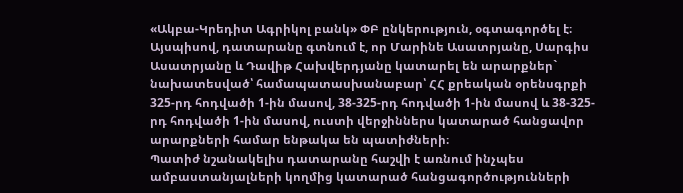«Ակբա-Կրեդիտ Ագրիկոլ բանկ» ՓԲ ընկերություն, օգտագործել է։
Այսպիսով, դատարանը գտնում է, որ Մարինե Ասատրյանը, Սարգիս Ասատրյանը և Դավիթ Հախվերդյանը կատարել են արարքներ` նախատեսված՝ համապատասխանաբար՝ ՀՀ քրեական օրենսգրքի 325-րդ հոդվածի 1-ին մասով, 38-325-րդ հոդվածի 1-ին մասով և 38-325-րդ հոդվածի 1-ին մասով, ուստի վերջիններս կատարած հանցավոր արարքների համար ենթակա են պատիժների։
Պատիժ նշանակելիս դատարանը հաշվի է առնում ինչպես ամբաստանյալների կողմից կատարած հանցագործությունների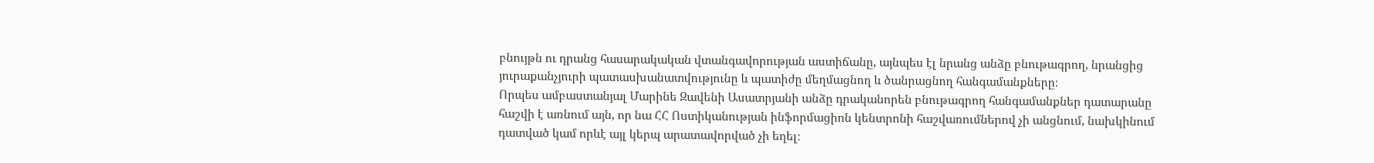բնույթն ու դրանց հասարակական վտանգավորության աստիճանը, այնպես էլ նրանց անձը բնութագրող, նրանցից յուրաքանչյուրի պատասխանատվությունը և պատիժը մեղմացնող և ծանրացնող հանգամանքները։
Որպես ամբաստանյալ Մարինե Զավենի Ասատրյանի անձը դրականորեն բնութագրող հանգամանքներ դատարանը հաշվի է առնում այն, որ նա ՀՀ Ոստիկանության ինֆորմացիոն կենտրոնի հաշվառումներով չի անցնում, նախկինում դատված կամ որևէ այլ կերպ արատավորված չի եղել։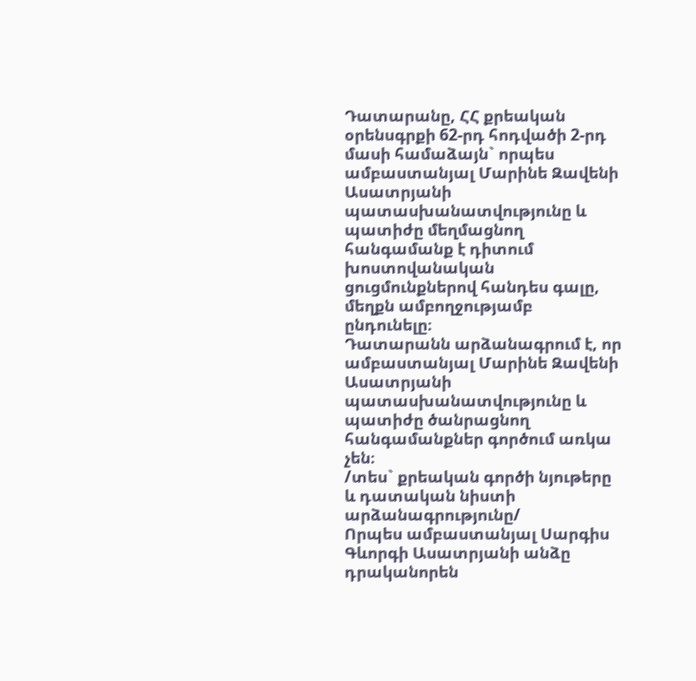Դատարանը, ՀՀ քրեական օրենսգրքի 62-րդ հոդվածի 2-րդ մասի համաձայն` որպես ամբաստանյալ Մարինե Զավենի Ասատրյանի պատասխանատվությունը և պատիժը մեղմացնող հանգամանք է դիտում խոստովանական ցուցմունքներով հանդես գալը, մեղքն ամբողջությամբ ընդունելը։
Դատարանն արձանագրում է, որ ամբաստանյալ Մարինե Զավենի Ասատրյանի պատասխանատվությունը և պատիժը ծանրացնող հանգամանքներ գործում առկա չեն։
/տես` քրեական գործի նյութերը և դատական նիստի արձանագրությունը/
Որպես ամբաստանյալ Սարգիս Գևորգի Ասատրյանի անձը դրականորեն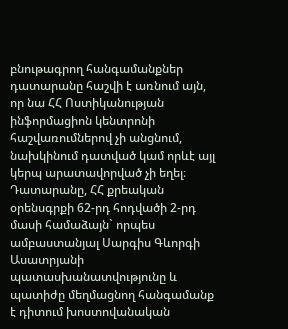բնութագրող հանգամանքներ դատարանը հաշվի է առնում այն, որ նա ՀՀ Ոստիկանության ինֆորմացիոն կենտրոնի հաշվառումներով չի անցնում, նախկինում դատված կամ որևէ այլ կերպ արատավորված չի եղել։
Դատարանը, ՀՀ քրեական օրենսգրքի 62-րդ հոդվածի 2-րդ մասի համաձայն` որպես ամբաստանյալ Սարգիս Գևորգի Ասատրյանի պատասխանատվությունը և պատիժը մեղմացնող հանգամանք է դիտում խոստովանական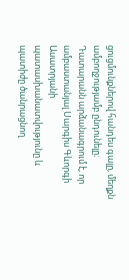ցուցմունքներով հանդես գալը, մեղքն ամբողջությամբ ընդունելը։
Դատարանն արձանագրում է, որ ամբաստանյալ Սարգիս Գևորգի Ասատրյանի պատասխանատվությունը և պատիժը ծանրացնող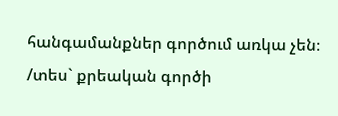հանգամանքներ գործում առկա չեն։
/տես` քրեական գործի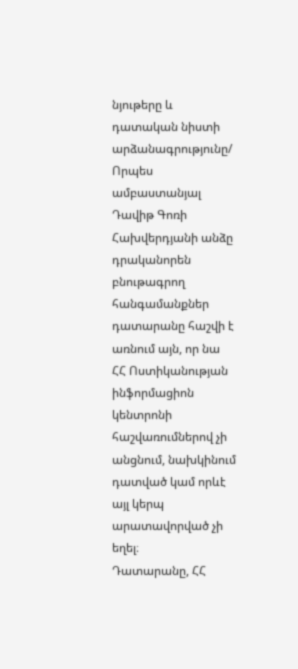նյութերը և դատական նիստի արձանագրությունը/
Որպես ամբաստանյալ Դավիթ Գոռի Հախվերդյանի անձը դրականորեն բնութագրող հանգամանքներ դատարանը հաշվի է առնում այն, որ նա ՀՀ Ոստիկանության ինֆորմացիոն կենտրոնի հաշվառումներով չի անցնում, նախկինում դատված կամ որևէ այլ կերպ արատավորված չի եղել։
Դատարանը, ՀՀ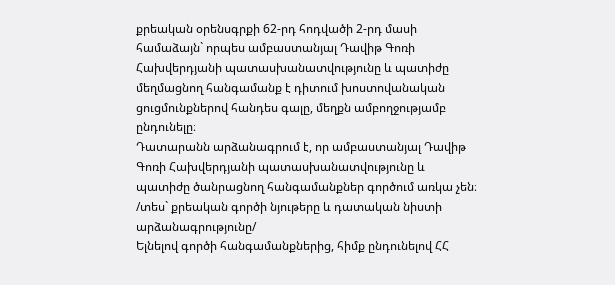քրեական օրենսգրքի 62-րդ հոդվածի 2-րդ մասի համաձայն` որպես ամբաստանյալ Դավիթ Գոռի Հախվերդյանի պատասխանատվությունը և պատիժը մեղմացնող հանգամանք է դիտում խոստովանական ցուցմունքներով հանդես գալը, մեղքն ամբողջությամբ ընդունելը։
Դատարանն արձանագրում է, որ ամբաստանյալ Դավիթ Գոռի Հախվերդյանի պատասխանատվությունը և պատիժը ծանրացնող հանգամանքներ գործում առկա չեն։
/տես` քրեական գործի նյութերը և դատական նիստի արձանագրությունը/
Ելնելով գործի հանգամանքներից, հիմք ընդունելով ՀՀ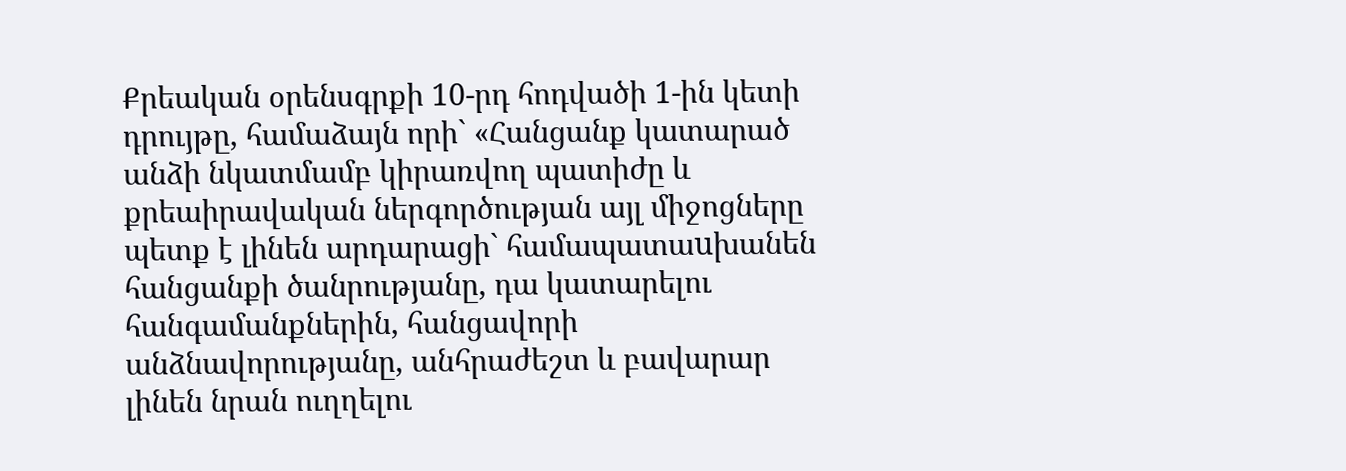Քրեական օրենսգրքի 10-րդ հոդվածի 1-ին կետի դրույթը, համաձայն որի` «Հանցանք կատարած անձի նկատմամբ կիրառվող պատիժը և քրեաիրավական ներգործության այլ միջոցները պետք է լինեն արդարացի` համապատաuխանեն հանցանքի ծանրությանը, դա կատարելու հանգամանքներին, հանցավորի անձնավորությանը, անհրաժեշտ և բավարար լինեն նրան ուղղելու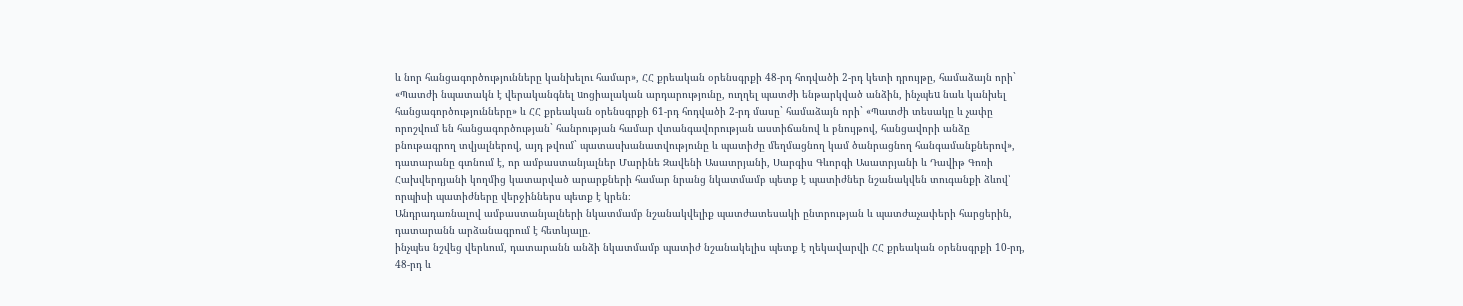և նոր հանցագործությունները կանխելու համար», ՀՀ քրեական օրենսգրքի 48-րդ հոդվածի 2-րդ կետի դրույթը, համաձայն որի` «Պատժի նպատակն է վերականգնել uոցիալական արդարությունը, ուղղել պատժի ենթարկված անձին, ինչպեu նաև կանխել հանցագործությունները» և ՀՀ քրեական օրենսգրքի 61-րդ հոդվածի 2-րդ մասը` համաձայն որի` «Պատժի տեսակը և չափը որոշվում են հանցագործության` հանրության համար վտանգավորության աստիճանով և բնույթով, հանցավորի անձը բնութագրող տվյալներով, այդ թվում` պատասխանատվությունը և պատիժը մեղմացնող կամ ծանրացնող հանգամանքներով», դատարանը գտնում է, որ ամբաստանյալներ Մարինե Զավենի Ասատրյանի, Սարգիս Գևորգի Ասատրյանի և Դավիթ Գոռի Հախվերդյանի կողմից կատարված արարքների համար նրանց նկատմամբ պետք է պատիժներ նշանակվեն տուգանքի ձևով՝ որպիսի պատիժները վերջիններս պետք է կրեն։
Անդրադառնալով ամբաստանյալների նկատմամբ նշանակվելիք պատժատեսակի ընտրության և պատժաչափերի հարցերին, դատարանն արձանագրում է հետևյալը.
ինչպես նշվեց վերևում, դատարանն անձի նկատմամբ պատիժ նշանակելիս պետք է ղեկավարվի ՀՀ քրեական օրենսգրքի 10-րդ, 48-րդ և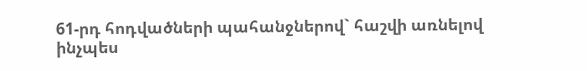61-րդ հոդվածների պահանջներով` հաշվի առնելով ինչպես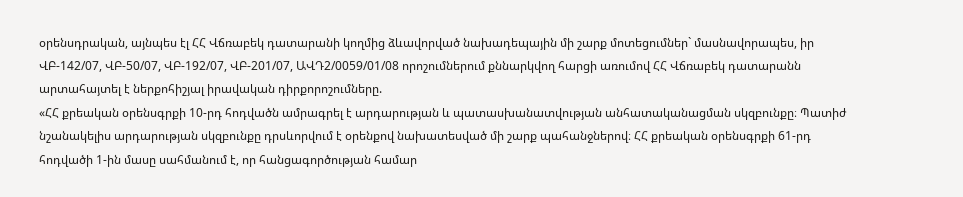օրենսդրական, այնպես էլ ՀՀ Վճռաբեկ դատարանի կողմից ձևավորված նախադեպային մի շարք մոտեցումներ` մասնավորապես, իր ՎԲ-142/07, ՎԲ-50/07, ՎԲ-192/07, ՎԲ-201/07, ԱՎԴ2/0059/01/08 որոշումներում քննարկվող հարցի առումով ՀՀ Վճռաբեկ դատարանն արտահայտել է ներքոհիշյալ իրավական դիրքորոշումները.
«ՀՀ քրեական օրենսգրքի 10-րդ հոդվածն ամրագրել է արդարության և պատասխանատվության անհատականացման սկզբունքը։ Պատիժ նշանակելիս արդարության սկզբունքը դրսևորվում է օրենքով նախատեսված մի շարք պահանջներով։ ՀՀ քրեական օրենսգրքի 61-րդ հոդվածի 1-ին մասը սահմանում է, որ հանցագործության համար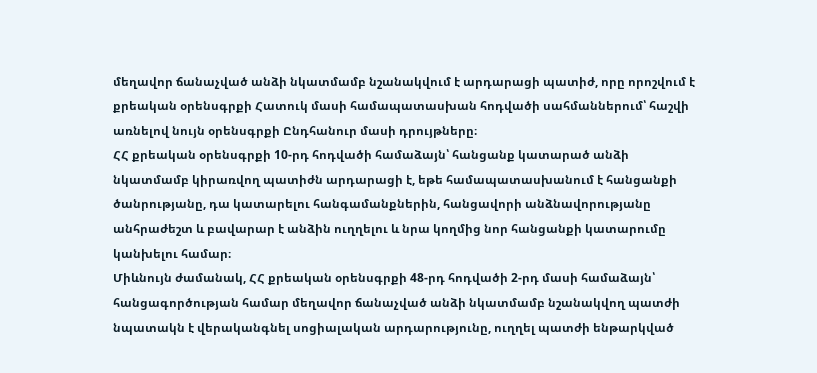մեղավոր ճանաչված անձի նկատմամբ նշանակվում է արդարացի պատիժ, որը որոշվում է քրեական օրենսգրքի Հատուկ մասի համապատասխան հոդվածի սահմաններում՝ հաշվի առնելով նույն օրենսգրքի Ընդհանուր մասի դրույթները։
ՀՀ քրեական օրենսգրքի 10-րդ հոդվածի համաձայն՝ հանցանք կատարած անձի նկատմամբ կիրառվող պատիժն արդարացի է, եթե համապատասխանում է հանցանքի ծանրությանը, դա կատարելու հանգամանքներին, հանցավորի անձնավորությանը անհրաժեշտ և բավարար է անձին ուղղելու և նրա կողմից նոր հանցանքի կատարումը կանխելու համար։
Միևնույն ժամանակ, ՀՀ քրեական օրենսգրքի 48-րդ հոդվածի 2-րդ մասի համաձայն՝ հանցագործության համար մեղավոր ճանաչված անձի նկատմամբ նշանակվող պատժի նպատակն է վերականգնել սոցիալական արդարությունը, ուղղել պատժի ենթարկված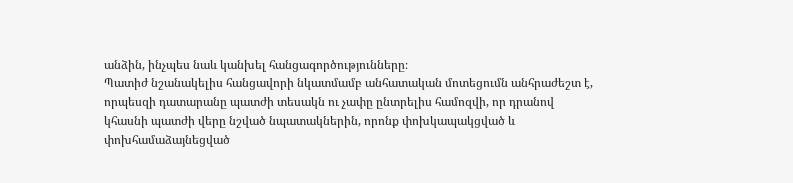անձին, ինչպես նաև կանխել հանցագործությունները։
Պատիժ նշանակելիս հանցավորի նկատմամբ անհատական մոտեցումն անհրաժեշտ է, որպեսզի դատարանը պատժի տեսակն ու չափը ընտրելիս համոզվի, որ դրանով կհասնի պատժի վերը նշված նպատակներին, որոնք փոխկապակցված և փոխհամաձայնեցված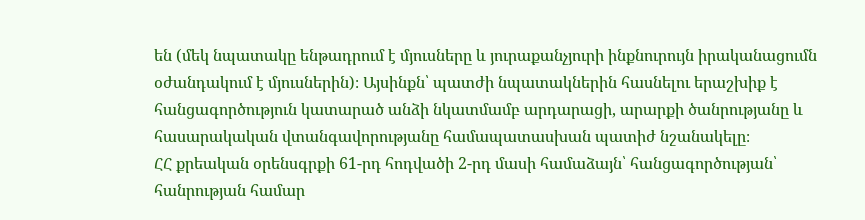են (մեկ նպատակը ենթադրում է մյուսները և յուրաքանչյուրի ինքնուրույն իրականացումն օժանդակում է մյուսներին)։ Այսինքն՝ պատժի նպատակներին հասնելու երաշխիք է հանցագործություն կատարած անձի նկատմամբ արդարացի, արարքի ծանրությանը և հասարակական վտանգավորությանը համապատասխան պատիժ նշանակելը։
ՀՀ քրեական օրենսգրքի 61-րդ հոդվածի 2-րդ մասի համաձայն՝ հանցագործության՝ հանրության համար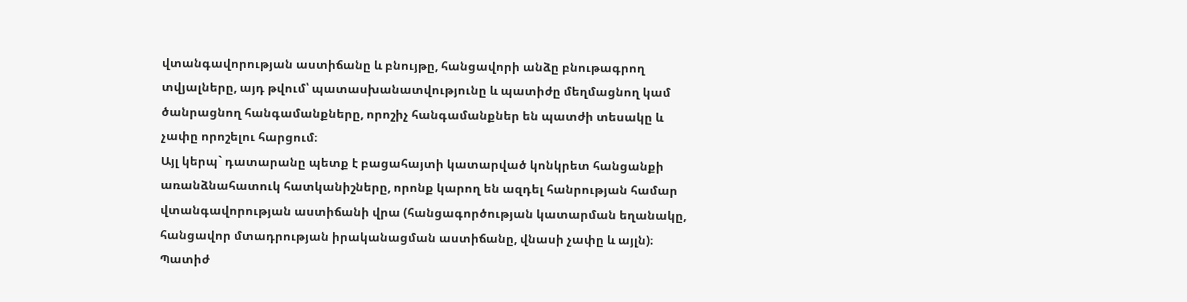վտանգավորության աստիճանը և բնույթը, հանցավորի անձը բնութագրող տվյալները, այդ թվում՝ պատասխանատվությունը և պատիժը մեղմացնող կամ ծանրացնող հանգամանքները, որոշիչ հանգամանքներ են պատժի տեսակը և չափը որոշելու հարցում։
Այլ կերպ` դատարանը պետք է բացահայտի կատարված կոնկրետ հանցանքի առանձնահատուկ հատկանիշները, որոնք կարող են ազդել հանրության համար վտանգավորության աստիճանի վրա (հանցագործության կատարման եղանակը, հանցավոր մտադրության իրականացման աստիճանը, վնասի չափը և այլն)։
Պատիժ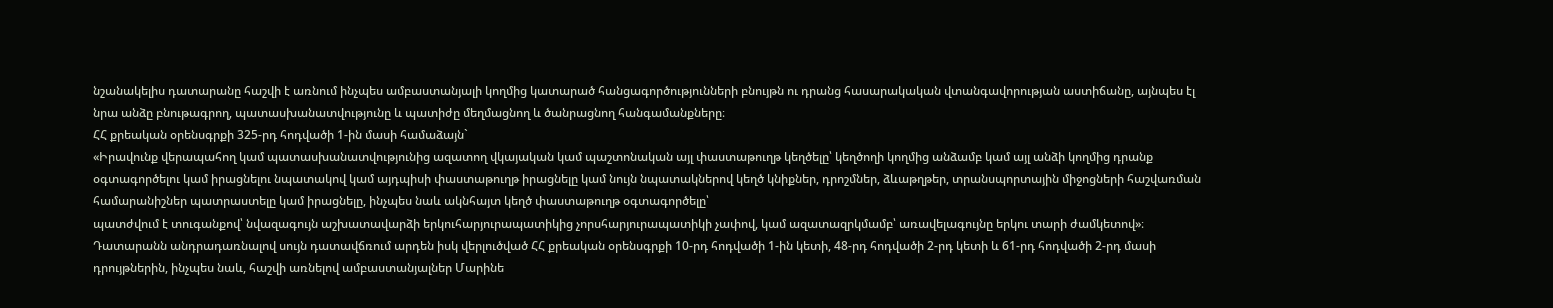նշանակելիս դատարանը հաշվի է առնում ինչպես ամբաստանյալի կողմից կատարած հանցագործությունների բնույթն ու դրանց հասարակական վտանգավորության աստիճանը, այնպես էլ նրա անձը բնութագրող, պատասխանատվությունը և պատիժը մեղմացնող և ծանրացնող հանգամանքները։
ՀՀ քրեական օրենսգրքի 325-րդ հոդվածի 1-ին մասի համաձայն`
«Իրավունք վերապահող կամ պատասխանատվությունից ազատող վկայական կամ պաշտոնական այլ փաստաթուղթ կեղծելը՝ կեղծողի կողմից անձամբ կամ այլ անձի կողմից դրանք օգտագործելու կամ իրացնելու նպատակով կամ այդպիսի փաստաթուղթ իրացնելը կամ նույն նպատակներով կեղծ կնիքներ, դրոշմներ, ձևաթղթեր, տրանսպորտային միջոցների հաշվառման համարանիշներ պատրաստելը կամ իրացնելը, ինչպես նաև ակնհայտ կեղծ փաստաթուղթ օգտագործելը՝
պատժվում է տուգանքով՝ նվազագույն աշխատավարձի երկուհարյուրապատիկից չորսհարյուրապատիկի չափով, կամ ազատազրկմամբ՝ առավելագույնը երկու տարի ժամկետով»։
Դատարանն անդրադառնալով սույն դատավճռում արդեն իսկ վերլուծված ՀՀ քրեական օրենսգրքի 10-րդ հոդվածի 1-ին կետի, 48-րդ հոդվածի 2-րդ կետի և 61-րդ հոդվածի 2-րդ մասի դրույթներին, ինչպես նաև, հաշվի առնելով ամբաստանյալներ Մարինե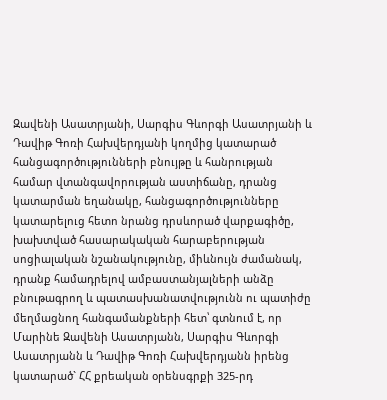Զավենի Ասատրյանի, Սարգիս Գևորգի Ասատրյանի և Դավիթ Գոռի Հախվերդյանի կողմից կատարած հանցագործությունների բնույթը և հանրության համար վտանգավորության աստիճանը, դրանց կատարման եղանակը, հանցագործությունները կատարելուց հետո նրանց դրսևորած վարքագիծը, խախտված հասարակական հարաբերության սոցիալական նշանակությունը, միևնույն ժամանակ, դրանք համադրելով ամբաստանյալների անձը բնութագրող և պատասխանատվությունն ու պատիժը մեղմացնող հանգամանքների հետ՝ գտնում է, որ Մարինե Զավենի Ասատրյանն, Սարգիս Գևորգի Ասատրյանն և Դավիթ Գոռի Հախվերդյանն իրենց կատարած` ՀՀ քրեական օրենսգրքի 325-րդ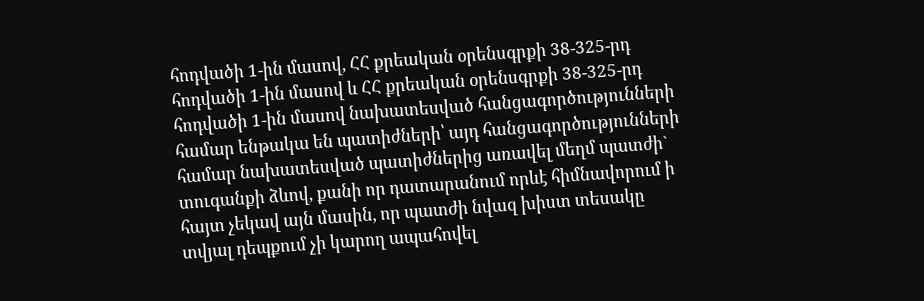հոդվածի 1-ին մասով, ՀՀ քրեական օրենսգրքի 38-325-րդ հոդվածի 1-ին մասով և ՀՀ քրեական օրենսգրքի 38-325-րդ հոդվածի 1-ին մասով նախատեսված հանցագործությունների համար ենթակա են պատիժների՝ այդ հանցագործությունների համար նախատեսված պատիժներից առավել մեղմ պատժի` տուգանքի ձևով, քանի որ դատարանում որևէ հիմնավորում ի հայտ չեկավ այն մասին, որ պատժի նվազ խիստ տեսակը տվյալ դեպքում չի կարող ապահովել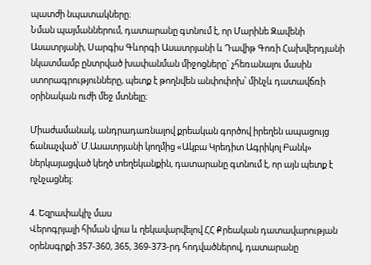պատժի նպատակները։
Նման պայմաններում, դատարանը գտնում է, որ Մարինե Զավենի Ասատրյանի, Սարգիս Գևորգի Ասատրյանի և Դավիթ Գոռի Հախվերդյանի նկատմամբ ընտրված խափանման միջոցները` չհեռանալու մասին ստորագրությունները, պետք է թողնվեն անփոփոխ՝ մինչև դատավճռի օրինական ուժի մեջ մտնելը։

Միաժամանակ, անդրադառնալով քրեական գործով իրեղեն ապացույց ճանաչված՝ Մ.Ասատրյանի կողմից «Ակբա Կրեդիտ Ագրիկոլ Բանկ» ներկայացված կեղծ տեղեկանքին, դատարանը գտնում է, որ այն պետք է ոչնչացնել։

4. Եզրափակիչ մաս
Վերոգրյալի հիման վրա և ղեկավարվելով ՀՀ Քրեական դատավարության օրենսգրքի 357-360, 365, 369-373-րդ հոդվածներով, դատարանը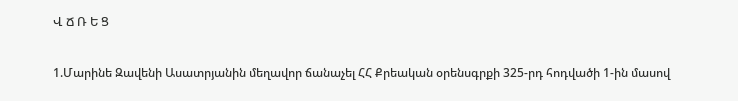Վ Ճ Ռ Ե Ց

1.Մարինե Զավենի Ասատրյանին մեղավոր ճանաչել ՀՀ Քրեական օրենսգրքի 325-րդ հոդվածի 1-ին մասով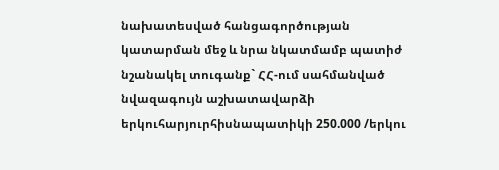նախատեսված հանցագործության կատարման մեջ և նրա նկատմամբ պատիժ նշանակել տուգանք` ՀՀ-ում սահմանված նվազագույն աշխատավարձի երկուհարյուրհիսնապատիկի 250.000 /երկու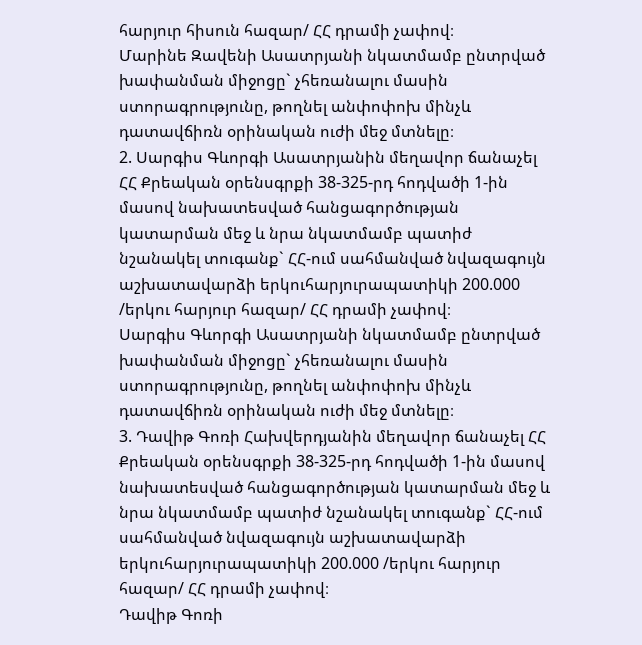հարյուր հիսուն հազար/ ՀՀ դրամի չափով։
Մարինե Զավենի Ասատրյանի նկատմամբ ընտրված խափանման միջոցը` չհեռանալու մասին ստորագրությունը, թողնել անփոփոխ մինչև դատավճիռն օրինական ուժի մեջ մտնելը։
2. Սարգիս Գևորգի Ասատրյանին մեղավոր ճանաչել ՀՀ Քրեական օրենսգրքի 38-325-րդ հոդվածի 1-ին մասով նախատեսված հանցագործության կատարման մեջ և նրա նկատմամբ պատիժ նշանակել տուգանք` ՀՀ-ում սահմանված նվազագույն աշխատավարձի երկուհարյուրապատիկի 200.000 /երկու հարյուր հազար/ ՀՀ դրամի չափով։
Սարգիս Գևորգի Ասատրյանի նկատմամբ ընտրված խափանման միջոցը` չհեռանալու մասին ստորագրությունը, թողնել անփոփոխ մինչև դատավճիռն օրինական ուժի մեջ մտնելը։
3. Դավիթ Գոռի Հախվերդյանին մեղավոր ճանաչել ՀՀ Քրեական օրենսգրքի 38-325-րդ հոդվածի 1-ին մասով նախատեսված հանցագործության կատարման մեջ և նրա նկատմամբ պատիժ նշանակել տուգանք` ՀՀ-ում սահմանված նվազագույն աշխատավարձի երկուհարյուրապատիկի 200.000 /երկու հարյուր հազար/ ՀՀ դրամի չափով։
Դավիթ Գոռի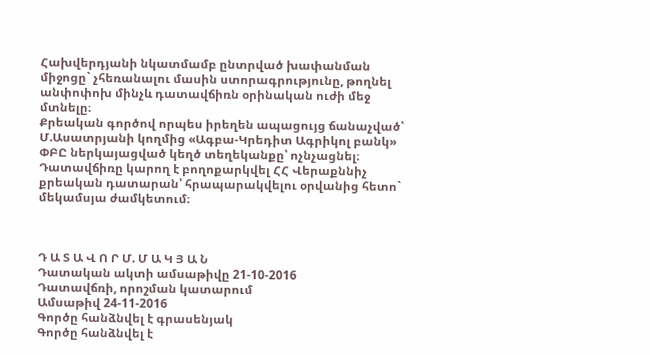Հախվերդյանի նկատմամբ ընտրված խափանման միջոցը` չհեռանալու մասին ստորագրությունը, թողնել անփոփոխ մինչև դատավճիռն օրինական ուժի մեջ մտնելը։
Քրեական գործով որպես իրեղեն ապացույց ճանաչված՝ Մ.Ասատրյանի կողմից «Ագբա-Կրեդիտ Ագրիկոլ բանկ» ՓԲԸ ներկայացված կեղծ տեղեկանքը՝ ոչնչացնել։
Դատավճիռը կարող է բողոքարկվել ՀՀ Վերաքննիչ քրեական դատարան՝ հրապարակվելու օրվանից հետո` մեկամսյա ժամկետում։



Դ Ա Տ Ա Վ Ո Ր Մ. Մ Ա Կ Յ Ա Ն
Դատական ակտի ամսաթիվը 21-10-2016
Դատավճռի, որոշման կատարում
Ամսաթիվ 24-11-2016
Գործը հանձնվել է գրասենյակ
Գործը հանձնվել է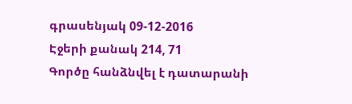գրասենյակ 09-12-2016
Էջերի քանակ 214, 71
Գործը հանձնվել է դատարանի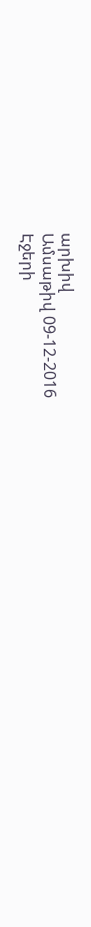արխիվ
Ամսաթիվ 09-12-2016
Էջերի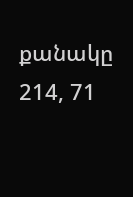քանակը 214, 71